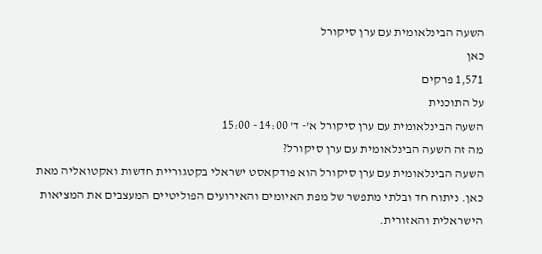השעה הבינלאומית עם ערן סיקורל
כאן
1,571 פרקים
על התוכנית
השעה הבינלאומית עם ערן סיקורל א'- ד' 14:00 - 15:00
מה זה השעה הבינלאומית עם ערן סיקורל?
השעה הבינלאומית עם ערן סיקורל הוא פודקאסט ישראלי בקטגוריית חדשות ואקטואליה מאת כאן. ניתוח חד ובלתי מתפשר של מפת האיומים והאירועים הפוליטיים המעצבים את המציאות הישראלית והאזורית.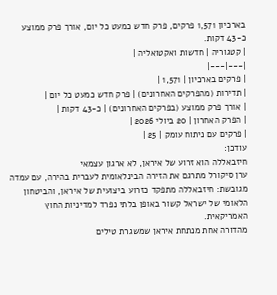בארכיון 1,571 פרקים, פרק חדש כמעט כל יום, אורך פרק ממוצע כ-43 דקות.
| קטגוריה | חדשות ואקטואליה |
|---|---|
| פרקים בארכיון | 1,571 |
| תדירות (מהפרקים האחרונים) | פרק חדש כמעט כל יום |
| אורך פרק ממוצע (בפרקים האחרונים) | כ-43 דקות |
| הפרק האחרון | 20 ביולי 2026 |
| פרקים עם ניתוח עומק | 25 |
עודכן:
חיזבאללה הוא זרוע של איראן, לא ארגון עצמאי
ערן סיקורל מתרגם את הזירה הבינלאומית לעברית בהירה, עם עמדה מגובשת: חיזבאללה מתפקד כזרוע ביצועית של איראן, והביטחון הלאומי של ישראל קשור באופן בלתי נפרד למדיניות החוץ האמריקאית.
מהדורה אחת מנתחת איראן שמשגרת טילים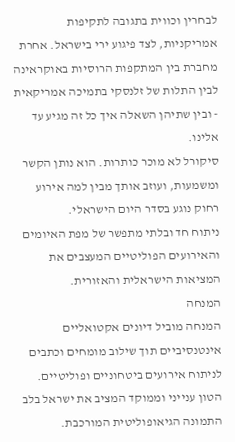לבחרין וכווית בתגובה לתקיפות אמריקניות, לצד פיגוע ירי בישראל. אחרת מחברת בין המתקפות הרוסיות באוקראינה לבין התלות של זלנסקי בתמיכה אמריקאית - ובין שתיהן השאלה איך כל זה מגיע עד אלינו.
סיקורל לא מוכר כותרות. הוא נותן הקשר ומשמעות, ועוזב אותך מבין למה אירוע רחוק נוגע בסדר היום הישראלי.
ניתוח חד ובלתי מתפשר של מפת האיומים והאירועים הפוליטיים המעצבים את המציאות הישראלית והאזורית.
המנחה
המנחה מוביל דיונים אקטואליים אינטנסיביים תוך שילוב מומחים וכתבים לניתוח אירועים ביטחוניים ופוליטיים. הטון ענייני וממוקד המציב את ישראל בלב התמונה הגיאופוליטית המורכבת.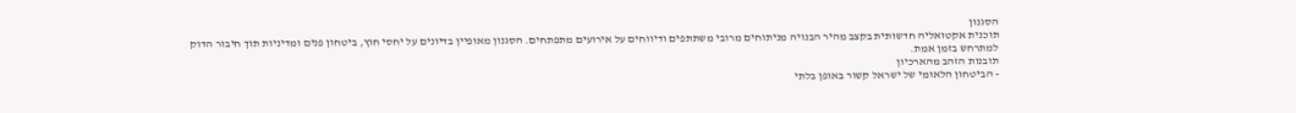הסגנון
תוכנית אקטואליה חדשותית בקצב מהיר הבנויה מניתוחים מרובי משתתפים ודיווחים על אירועים מתפתחים. הסגנון מאופיין בדיונים על יחסי חוץ, ביטחון פנים ומדיניות תוך חיבור הדוק למתרחש בזמן אמת.
תובנות הזהב מהארכיון
- הביטחון הלאומי של ישראל קשור באופן בלתי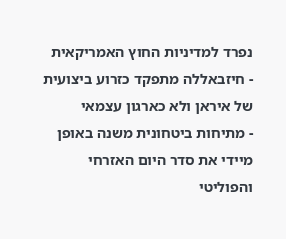נפרד למדיניות החוץ האמריקאית
- חיזבאללה מתפקד כזרוע ביצועית של איראן ולא כארגון עצמאי
- מתיחות ביטחונית משנה באופן מיידי את סדר היום האזרחי והפוליטי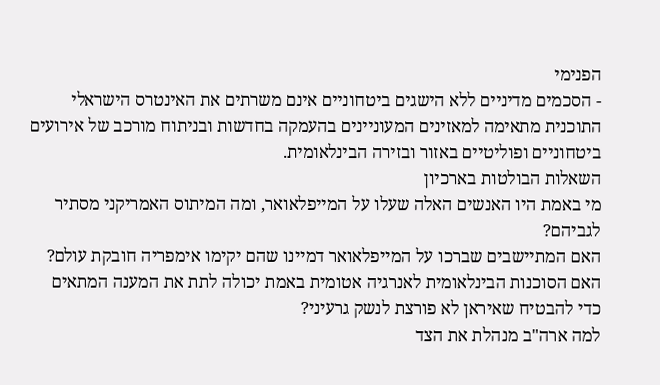הפנימי
- הסכמים מדיניים ללא הישגים ביטחוניים אינם משרתים את האינטרס הישראלי
התוכנית מתאימה למאזינים המעוניינים בהעמקה בחדשות ובניתוח מורכב של אירועים ביטחוניים ופוליטיים באזור ובזירה הבינלאומית.
השאלות הבולטות בארכיון
מי באמת היו האנשים האלה שעלו על המייפלאואר, ומה המיתוס האמריקני מסתיר לגביהם?
האם המתיישבים שברכו על המייפלאואר דמיינו שהם יקימו אימפריה חובקת עולם?
האם הסוכנות הבינלאומית לאנרגיה אטומית באמת יכולה לתת את המענה המתאים כדי להבטיח שאיראן לא פורצת לנשק גרעיני?
למה ארה"ב מנהלת את הצד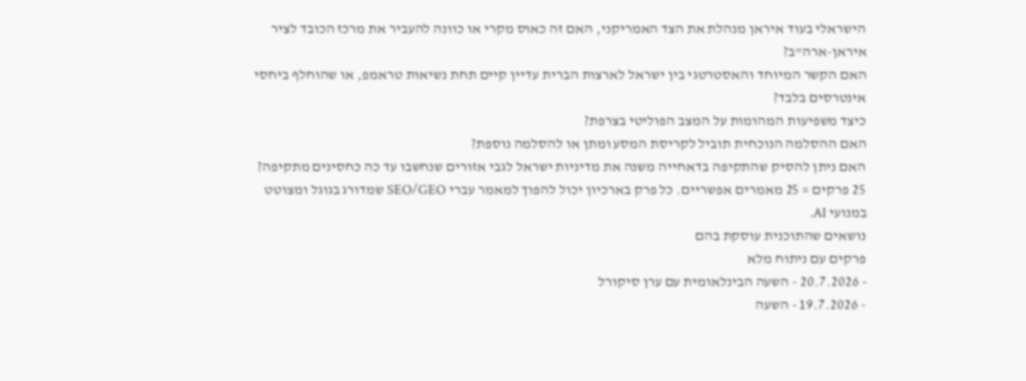הישראלי בעוד איראן מנהלת את הצד האמריקני, האם זה כאוס מקרי או כוונה להעביר את מרכז הכובד לציר איראן-ארה"ב?
האם הקשר המיוחד והאסטרטגי בין ישראל לארצות הברית עדיין קיים תחת נשיאות טראמפ, או שהוחלף ביחסי אינטרסים בלבד?
כיצד משפיעות המהומות על המצב הפוליטי בצרפת?
האם ההסלמה הנוכחית תוביל לקריסת המסע ומתן או להסלמה נוספת?
האם ניתן להסיק שהתקיפה בדאחייה משנה את מדיניות ישראל לגבי אזורים שנחשבו עד כה כחסינים מתקיפה?
25 פרקים = 25 מאמרים אפשריים. כל פרק בארכיון יכול להפוך למאמר עברי SEO/GEO שמדורג בגוגל ומצוטט במנועי AI.
נושאים שהתוכנית עוסקת בהם
פרקים עם ניתוח מלא
- 20.7.2026 - השעה הבינלאומית עם ערן סיקורל
- 19.7.2026 - השעה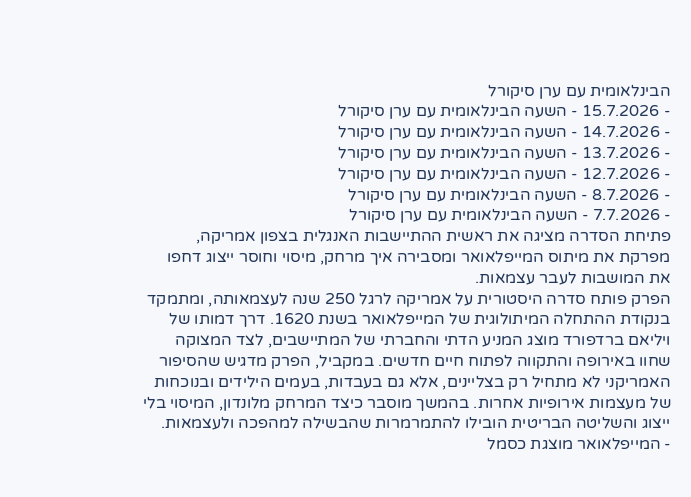הבינלאומית עם ערן סיקורל
- 15.7.2026 - השעה הבינלאומית עם ערן סיקורל
- 14.7.2026 - השעה הבינלאומית עם ערן סיקורל
- 13.7.2026 - השעה הבינלאומית עם ערן סיקורל
- 12.7.2026 - השעה הבינלאומית עם ערן סיקורל
- 8.7.2026 - השעה הבינלאומית עם ערן סיקורל
- 7.7.2026 - השעה הבינלאומית עם ערן סיקורל
פתיחת הסדרה מציגה את ראשית ההתיישבות האנגלית בצפון אמריקה, מפרקת את מיתוס המייפלאואר ומסבירה איך מרחק, מיסוי וחוסר ייצוג דחפו את המושבות לעבר עצמאות.
הפרק פותח סדרה היסטורית על אמריקה לרגל 250 שנה לעצמאותה, ומתמקד בנקודת ההתחלה המיתולוגית של המייפלאואר בשנת 1620. דרך דמותו של ויליאם ברדפורד מוצג המניע הדתי והחברתי של המתיישבים, לצד המצוקה שחוו באירופה והתקווה לפתוח חיים חדשים. במקביל, הפרק מדגיש שהסיפור האמריקני לא מתחיל רק בצליינים, אלא גם בעבדות, בעמים הילידים ובנוכחות של מעצמות אירופיות אחרות. בהמשך מוסבר כיצד המרחק מלונדון, המיסוי בלי ייצוג והשליטה הבריטית הובילו להתמרמרות שהבשילה למהפכה ולעצמאות.
- המייפלאואר מוצגת כסמל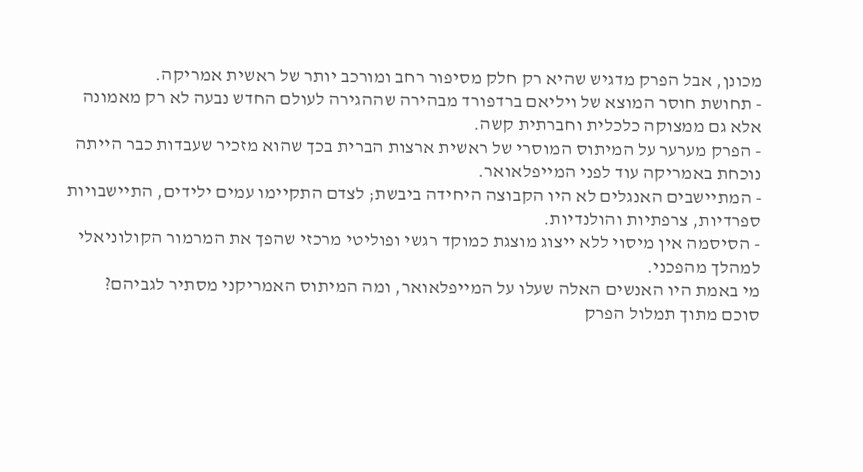מכונן, אבל הפרק מדגיש שהיא רק חלק מסיפור רחב ומורכב יותר של ראשית אמריקה.
- תחושת חוסר המוצא של ויליאם ברדפורד מבהירה שההגירה לעולם החדש נבעה לא רק מאמונה אלא גם ממצוקה כלכלית וחברתית קשה.
- הפרק מערער על המיתוס המוסרי של ראשית ארצות הברית בכך שהוא מזכיר שעבדות כבר הייתה נוכחת באמריקה עוד לפני המייפלאואר.
- המתיישבים האנגלים לא היו הקבוצה היחידה ביבשת; לצדם התקיימו עמים ילידים, התיישבויות ספרדיות, צרפתיות והולנדיות.
- הסיסמה אין מיסוי ללא ייצוג מוצגת כמוקד רגשי ופוליטי מרכזי שהפך את המרמור הקולוניאלי למהלך מהפכני.
מי באמת היו האנשים האלה שעלו על המייפלאואר, ומה המיתוס האמריקני מסתיר לגביהם?
סוכם מתוך תמלול הפרק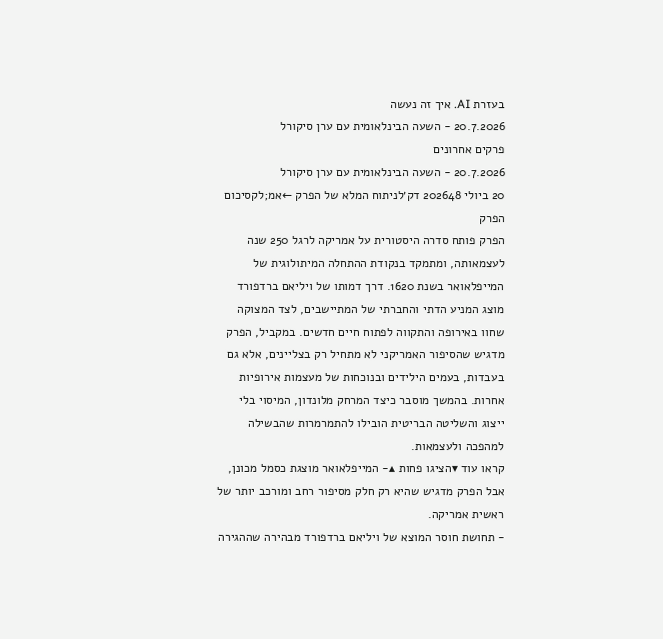בעזרת AI. איך זה נעשה
20.7.2026 - השעה הבינלאומית עם ערן סיקורל
פרקים אחרונים
20.7.2026 - השעה הבינלאומית עם ערן סיקורל
20 ביולי 202648 דק׳לניתוח המלא של הפרק ←אמ;לקסיכום הפרק
הפרק פותח סדרה היסטורית על אמריקה לרגל 250 שנה לעצמאותה, ומתמקד בנקודת ההתחלה המיתולוגית של המייפלאואר בשנת 1620. דרך דמותו של ויליאם ברדפורד מוצג המניע הדתי והחברתי של המתיישבים, לצד המצוקה שחוו באירופה והתקווה לפתוח חיים חדשים. במקביל, הפרק מדגיש שהסיפור האמריקני לא מתחיל רק בצליינים, אלא גם בעבדות, בעמים הילידים ובנוכחות של מעצמות אירופיות אחרות. בהמשך מוסבר כיצד המרחק מלונדון, המיסוי בלי ייצוג והשליטה הבריטית הובילו להתמרמרות שהבשילה למהפכה ולעצמאות.
קראו עוד ▾הציגו פחות ▴- המייפלאואר מוצגת כסמל מכונן, אבל הפרק מדגיש שהיא רק חלק מסיפור רחב ומורכב יותר של ראשית אמריקה.
- תחושת חוסר המוצא של ויליאם ברדפורד מבהירה שההגירה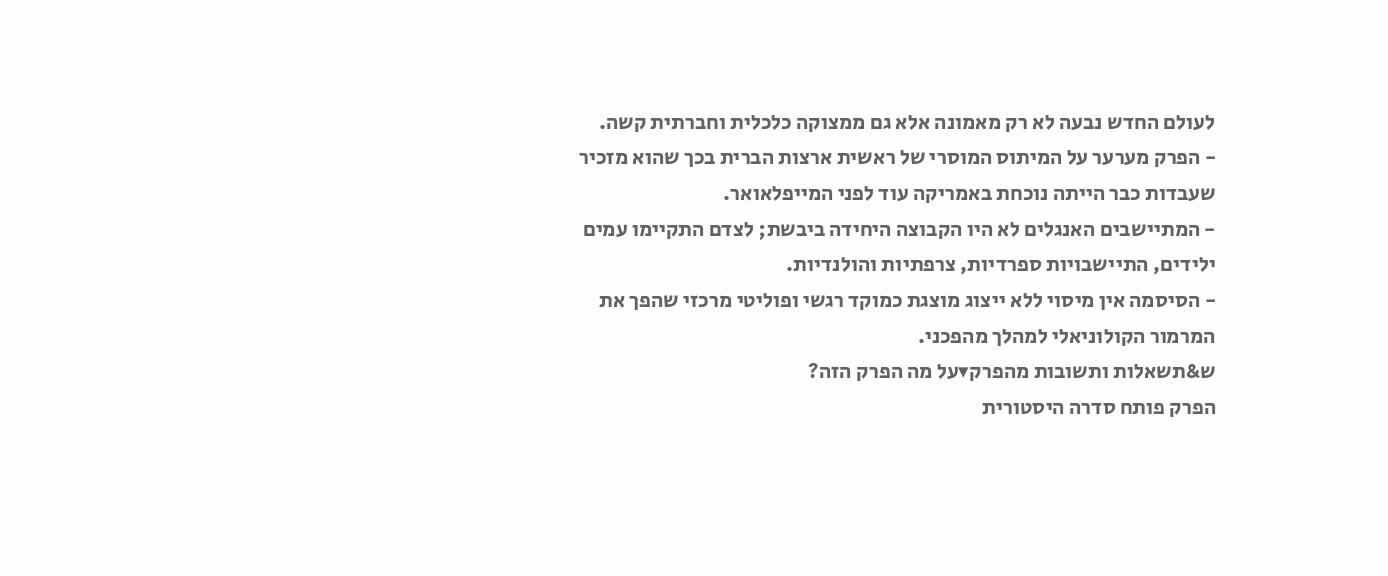לעולם החדש נבעה לא רק מאמונה אלא גם ממצוקה כלכלית וחברתית קשה.
- הפרק מערער על המיתוס המוסרי של ראשית ארצות הברית בכך שהוא מזכיר שעבדות כבר הייתה נוכחת באמריקה עוד לפני המייפלאואר.
- המתיישבים האנגלים לא היו הקבוצה היחידה ביבשת; לצדם התקיימו עמים ילידים, התיישבויות ספרדיות, צרפתיות והולנדיות.
- הסיסמה אין מיסוי ללא ייצוג מוצגת כמוקד רגשי ופוליטי מרכזי שהפך את המרמור הקולוניאלי למהלך מהפכני.
ש&תשאלות ותשובות מהפרק▾על מה הפרק הזה?
הפרק פותח סדרה היסטורית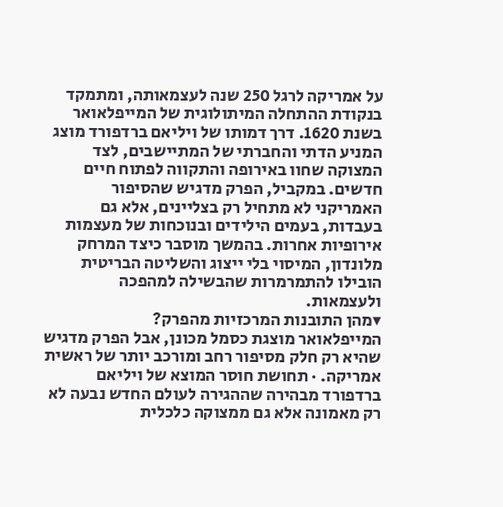על אמריקה לרגל 250 שנה לעצמאותה, ומתמקד בנקודת ההתחלה המיתולוגית של המייפלאואר בשנת 1620. דרך דמותו של ויליאם ברדפורד מוצג המניע הדתי והחברתי של המתיישבים, לצד המצוקה שחוו באירופה והתקווה לפתוח חיים חדשים. במקביל, הפרק מדגיש שהסיפור האמריקני לא מתחיל רק בצליינים, אלא גם בעבדות, בעמים הילידים ובנוכחות של מעצמות אירופיות אחרות. בהמשך מוסבר כיצד המרחק מלונדון, המיסוי בלי ייצוג והשליטה הבריטית הובילו להתמרמרות שהבשילה למהפכה ולעצמאות.
▾מהן התובנות המרכזיות מהפרק?
המייפלאואר מוצגת כסמל מכונן, אבל הפרק מדגיש שהיא רק חלק מסיפור רחב ומורכב יותר של ראשית אמריקה. · תחושת חוסר המוצא של ויליאם ברדפורד מבהירה שההגירה לעולם החדש נבעה לא רק מאמונה אלא גם ממצוקה כלכלית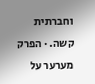וחברתית קשה. · הפרק מערער על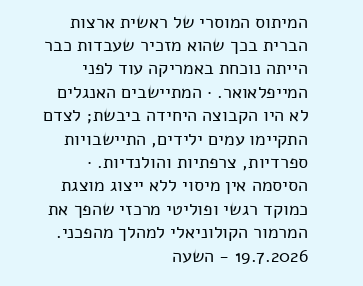המיתוס המוסרי של ראשית ארצות הברית בכך שהוא מזכיר שעבדות כבר הייתה נוכחת באמריקה עוד לפני המייפלאואר. · המתיישבים האנגלים לא היו הקבוצה היחידה ביבשת; לצדם התקיימו עמים ילידים, התיישבויות ספרדיות, צרפתיות והולנדיות. · הסיסמה אין מיסוי ללא ייצוג מוצגת כמוקד רגשי ופוליטי מרכזי שהפך את המרמור הקולוניאלי למהלך מהפכני.
19.7.2026 - השעה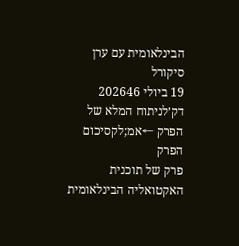הבינלאומית עם ערן סיקורל
19 ביולי 202646 דק׳לניתוח המלא של הפרק ←אמ;לקסיכום הפרק
פרק של תוכנית האקטואליה הבינלאומית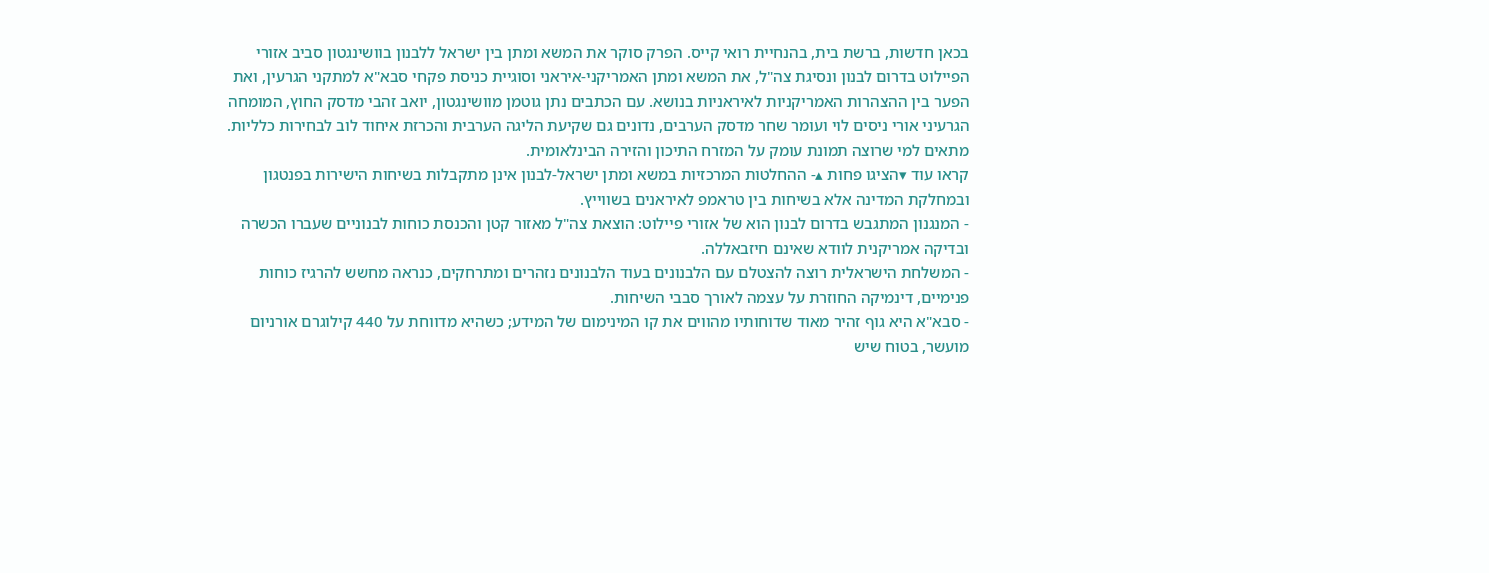בכאן חדשות, ברשת בית, בהנחיית רואי קייס. הפרק סוקר את המשא ומתן בין ישראל ללבנון בוושינגטון סביב אזורי הפיילוט בדרום לבנון ונסיגת צה"ל, את המשא ומתן האמריקני-איראני וסוגיית כניסת פקחי סבא"א למתקני הגרעין, ואת הפער בין ההצהרות האמריקניות לאיראניות בנושא. עם הכתבים נתן גוטמן מוושינגטון, יואב זהבי מדסק החוץ, המומחה הגרעיני אורי ניסים לוי ועומר שחר מדסק הערבים, נדונים גם שקיעת הליגה הערבית והכרזת איחוד לוב לבחירות כלליות. מתאים למי שרוצה תמונת עומק על המזרח התיכון והזירה הבינלאומית.
קראו עוד ▾הציגו פחות ▴- ההחלטות המרכזיות במשא ומתן ישראל-לבנון אינן מתקבלות בשיחות הישירות בפנטגון ובמחלקת המדינה אלא בשיחות בין טראמפ לאיראנים בשווייץ.
- המנגנון המתגבש בדרום לבנון הוא של אזורי פיילוט: הוצאת צה"ל מאזור קטן והכנסת כוחות לבנוניים שעברו הכשרה ובדיקה אמריקנית לוודא שאינם חיזבאללה.
- המשלחת הישראלית רוצה להצטלם עם הלבנונים בעוד הלבנונים נזהרים ומתרחקים, כנראה מחשש להרגיז כוחות פנימיים, דינמיקה החוזרת על עצמה לאורך סבבי השיחות.
- סבא"א היא גוף זהיר מאוד שדוחותיו מהווים את קו המינימום של המידע; כשהיא מדווחת על 440 קילוגרם אורניום מועשר, בטוח שיש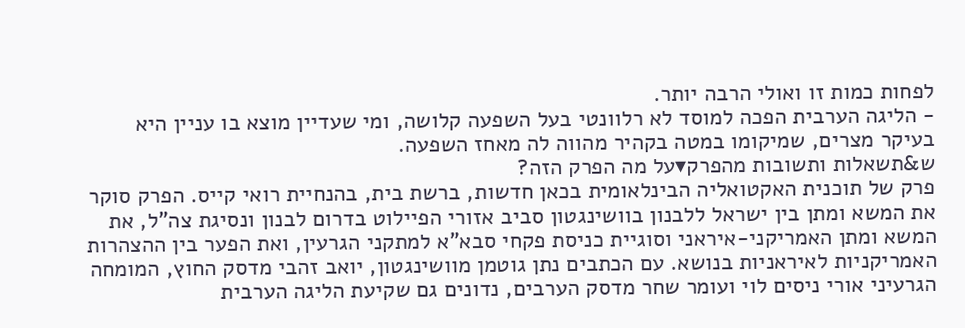לפחות כמות זו ואולי הרבה יותר.
- הליגה הערבית הפכה למוסד לא רלוונטי בעל השפעה קלושה, ומי שעדיין מוצא בו עניין היא בעיקר מצרים, שמיקומו במטה בקהיר מהווה לה מאחז השפעה.
ש&תשאלות ותשובות מהפרק▾על מה הפרק הזה?
פרק של תוכנית האקטואליה הבינלאומית בכאן חדשות, ברשת בית, בהנחיית רואי קייס. הפרק סוקר את המשא ומתן בין ישראל ללבנון בוושינגטון סביב אזורי הפיילוט בדרום לבנון ונסיגת צה"ל, את המשא ומתן האמריקני-איראני וסוגיית כניסת פקחי סבא"א למתקני הגרעין, ואת הפער בין ההצהרות האמריקניות לאיראניות בנושא. עם הכתבים נתן גוטמן מוושינגטון, יואב זהבי מדסק החוץ, המומחה הגרעיני אורי ניסים לוי ועומר שחר מדסק הערבים, נדונים גם שקיעת הליגה הערבית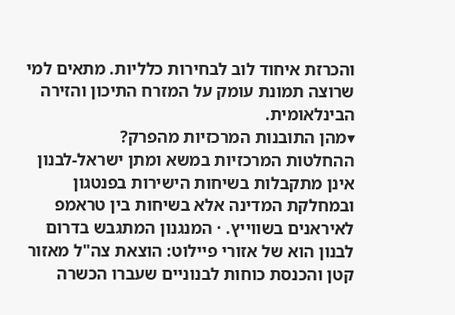והכרזת איחוד לוב לבחירות כלליות. מתאים למי שרוצה תמונת עומק על המזרח התיכון והזירה הבינלאומית.
▾מהן התובנות המרכזיות מהפרק?
ההחלטות המרכזיות במשא ומתן ישראל-לבנון אינן מתקבלות בשיחות הישירות בפנטגון ובמחלקת המדינה אלא בשיחות בין טראמפ לאיראנים בשווייץ. · המנגנון המתגבש בדרום לבנון הוא של אזורי פיילוט: הוצאת צה"ל מאזור קטן והכנסת כוחות לבנוניים שעברו הכשרה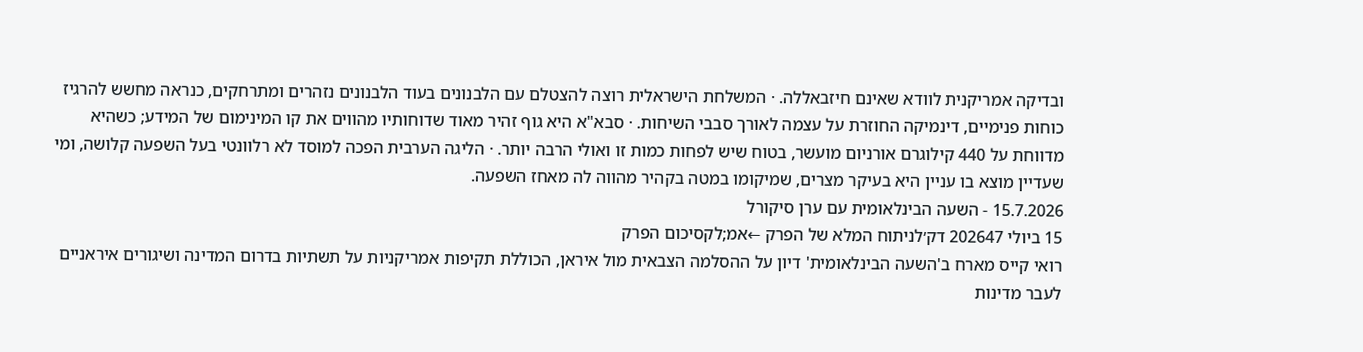ובדיקה אמריקנית לוודא שאינם חיזבאללה. · המשלחת הישראלית רוצה להצטלם עם הלבנונים בעוד הלבנונים נזהרים ומתרחקים, כנראה מחשש להרגיז כוחות פנימיים, דינמיקה החוזרת על עצמה לאורך סבבי השיחות. · סבא"א היא גוף זהיר מאוד שדוחותיו מהווים את קו המינימום של המידע; כשהיא מדווחת על 440 קילוגרם אורניום מועשר, בטוח שיש לפחות כמות זו ואולי הרבה יותר. · הליגה הערבית הפכה למוסד לא רלוונטי בעל השפעה קלושה, ומי שעדיין מוצא בו עניין היא בעיקר מצרים, שמיקומו במטה בקהיר מהווה לה מאחז השפעה.
15.7.2026 - השעה הבינלאומית עם ערן סיקורל
15 ביולי 202647 דק׳לניתוח המלא של הפרק ←אמ;לקסיכום הפרק
רואי קייס מארח ב'השעה הבינלאומית' דיון על ההסלמה הצבאית מול איראן, הכוללת תקיפות אמריקניות על תשתיות בדרום המדינה ושיגורים איראניים לעבר מדינות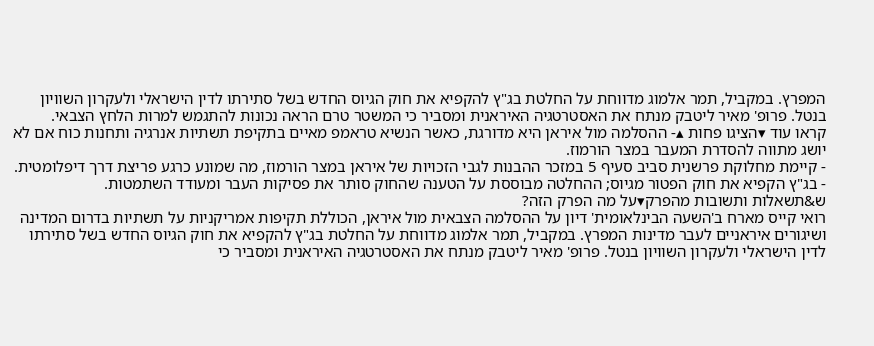המפרץ. במקביל, תמר אלמוג מדווחת על החלטת בג"ץ להקפיא את חוק הגיוס החדש בשל סתירתו לדין הישראלי ולעקרון השוויון בנטל. פרופ' מאיר ליטבק מנתח את האסטרטגיה האיראנית ומסביר כי המשטר טרם הראה נכונות להתגמש למרות הלחץ הצבאי.
קראו עוד ▾הציגו פחות ▴- ההסלמה מול איראן היא מדורגת, כאשר הנשיא טראמפ מאיים בתקיפת תשתיות אנרגיה ותחנות כוח אם לא יושג מתווה להסדרת המעבר במצר הורמוז.
- קיימת מחלוקת פרשנית סביב סעיף 5 במזכר ההבנות לגבי הזכויות של איראן במצר הורמוז, מה שמונע כרגע פריצת דרך דיפלומטית.
- בג"ץ הקפיא את חוק הפטור מגיוס; ההחלטה מבוססת על הטענה שהחוק סותר את פסיקות העבר ומעודד השתמטות.
ש&תשאלות ותשובות מהפרק▾על מה הפרק הזה?
רואי קייס מארח ב'השעה הבינלאומית' דיון על ההסלמה הצבאית מול איראן, הכוללת תקיפות אמריקניות על תשתיות בדרום המדינה ושיגורים איראניים לעבר מדינות המפרץ. במקביל, תמר אלמוג מדווחת על החלטת בג"ץ להקפיא את חוק הגיוס החדש בשל סתירתו לדין הישראלי ולעקרון השוויון בנטל. פרופ' מאיר ליטבק מנתח את האסטרטגיה האיראנית ומסביר כי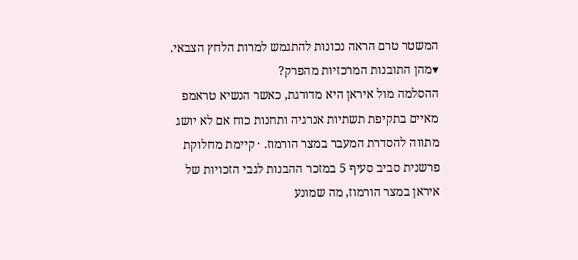המשטר טרם הראה נכונות להתגמש למרות הלחץ הצבאי.
▾מהן התובנות המרכזיות מהפרק?
ההסלמה מול איראן היא מדורגת, כאשר הנשיא טראמפ מאיים בתקיפת תשתיות אנרגיה ותחנות כוח אם לא יושג מתווה להסדרת המעבר במצר הורמוז. · קיימת מחלוקת פרשנית סביב סעיף 5 במזכר ההבנות לגבי הזכויות של איראן במצר הורמוז, מה שמונע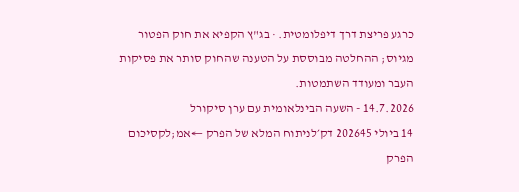כרגע פריצת דרך דיפלומטית. · בג"ץ הקפיא את חוק הפטור מגיוס; ההחלטה מבוססת על הטענה שהחוק סותר את פסיקות העבר ומעודד השתמטות.
14.7.2026 - השעה הבינלאומית עם ערן סיקורל
14 ביולי 202645 דק׳לניתוח המלא של הפרק ←אמ;לקסיכום הפרק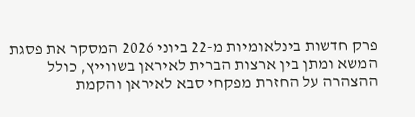פרק חדשות בינלאומיות מ-22 ביוני 2026 המסקר את פסגת המשא ומתן בין ארצות הברית לאיראן בשווייץ, כולל ההצהרה על החזרת מפקחי סבא לאיראן והקמת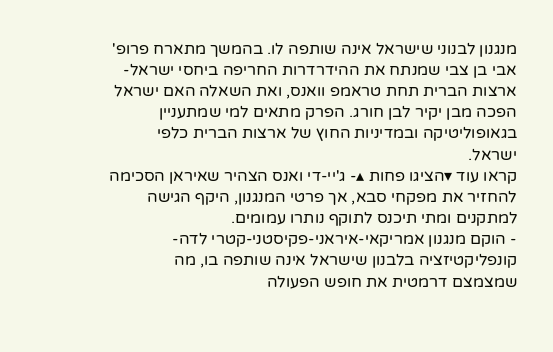מנגנון לבנוני שישראל אינה שותפה לו. בהמשך מתארח פרופ' אבי בן צבי שמנתח את ההידרדרות החריפה ביחסי ישראל-ארצות הברית תחת טראמפ וואנס, ואת השאלה האם ישראל הפכה מבן יקיר לבן חורג. הפרק מתאים למי שמתעניין בגאופוליטיקה ובמדיניות החוץ של ארצות הברית כלפי ישראל.
קראו עוד ▾הציגו פחות ▴- ג'יי-די ואנס הצהיר שאיראן הסכימה להחזיר את מפקחי סבא, אך פרטי המנגנון, היקף הגישה למתקנים ומתי תיכנס לתוקף נותרו עמומים.
- הוקם מנגנון אמריקאי-איראני-פקיסטני-קטרי לדה-קונפליקטיזציה בלבנון שישראל אינה שותפה בו, מה שמצמצם דרמטית את חופש הפעולה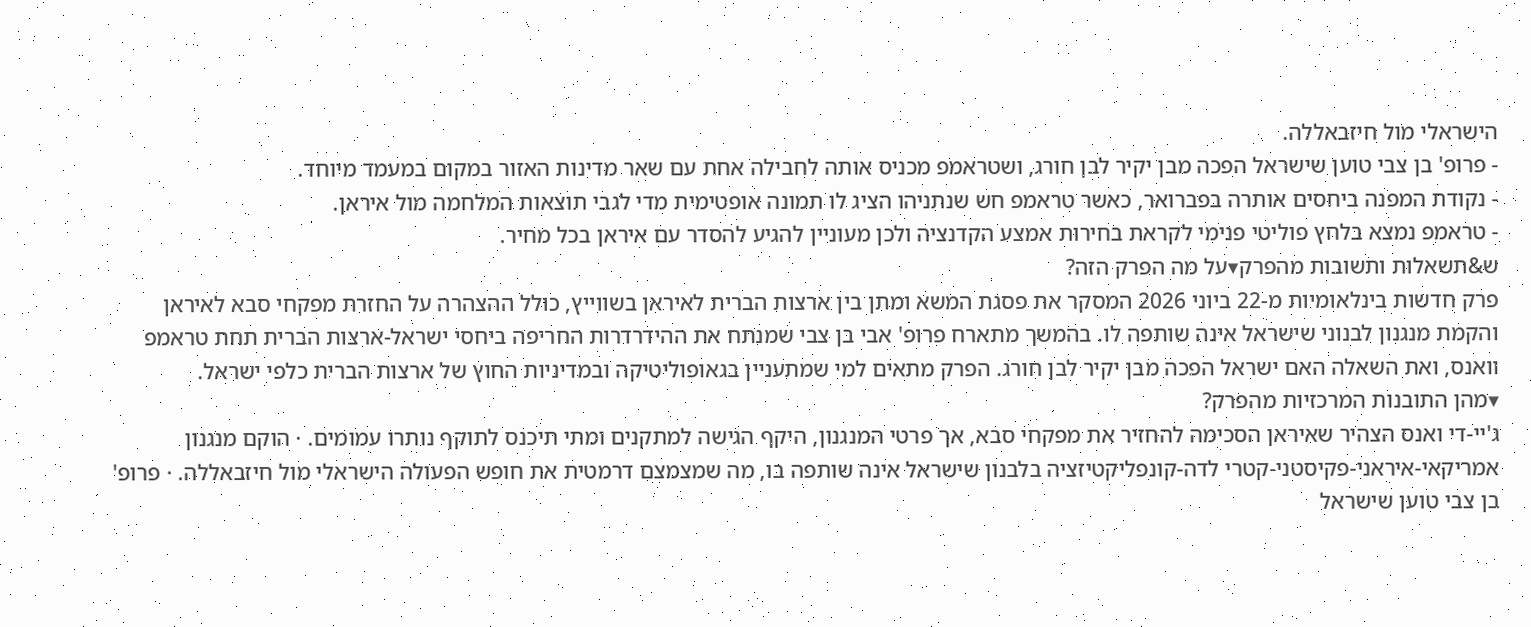הישראלי מול חיזבאללה.
- פרופ' בן צבי טוען שישראל הפכה מבן יקיר לבן חורג, ושטראמפ מכניס אותה לחבילה אחת עם שאר מדינות האזור במקום במעמד מיוחד.
- נקודת המפנה ביחסים אותרה בפברואר, כאשר טראמפ חש שנתניהו הציג לו תמונה אופטימית מדי לגבי תוצאות המלחמה מול איראן.
- טראמפ נמצא בלחץ פוליטי פנימי לקראת בחירות אמצע הקדנציה ולכן מעוניין להגיע להסדר עם איראן בכל מחיר.
ש&תשאלות ותשובות מהפרק▾על מה הפרק הזה?
פרק חדשות בינלאומיות מ-22 ביוני 2026 המסקר את פסגת המשא ומתן בין ארצות הברית לאיראן בשווייץ, כולל ההצהרה על החזרת מפקחי סבא לאיראן והקמת מנגנון לבנוני שישראל אינה שותפה לו. בהמשך מתארח פרופ' אבי בן צבי שמנתח את ההידרדרות החריפה ביחסי ישראל-ארצות הברית תחת טראמפ וואנס, ואת השאלה האם ישראל הפכה מבן יקיר לבן חורג. הפרק מתאים למי שמתעניין בגאופוליטיקה ובמדיניות החוץ של ארצות הברית כלפי ישראל.
▾מהן התובנות המרכזיות מהפרק?
ג'יי-די ואנס הצהיר שאיראן הסכימה להחזיר את מפקחי סבא, אך פרטי המנגנון, היקף הגישה למתקנים ומתי תיכנס לתוקף נותרו עמומים. · הוקם מנגנון אמריקאי-איראני-פקיסטני-קטרי לדה-קונפליקטיזציה בלבנון שישראל אינה שותפה בו, מה שמצמצם דרמטית את חופש הפעולה הישראלי מול חיזבאללה. · פרופ' בן צבי טוען שישראל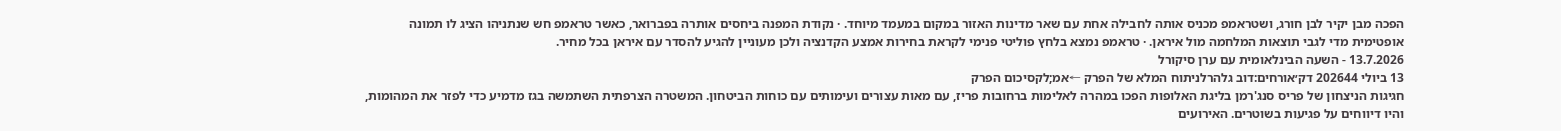הפכה מבן יקיר לבן חורג, ושטראמפ מכניס אותה לחבילה אחת עם שאר מדינות האזור במקום במעמד מיוחד. · נקודת המפנה ביחסים אותרה בפברואר, כאשר טראמפ חש שנתניהו הציג לו תמונה אופטימית מדי לגבי תוצאות המלחמה מול איראן. · טראמפ נמצא בלחץ פוליטי פנימי לקראת בחירות אמצע הקדנציה ולכן מעוניין להגיע להסדר עם איראן בכל מחיר.
13.7.2026 - השעה הבינלאומית עם ערן סיקורל
13 ביולי 202644 דק׳אורחים:דוב גלהרלניתוח המלא של הפרק ←אמ;לקסיכום הפרק
חגיגות הניצחון של פריס סנג'רמן בליגת האלופות הפכו במהרה לאלימות ברחובות פריז, עם מאות עצורים ועימותים עם כוחות הביטחון. המשטרה הצרפתית השתמשה בגז מדמיע כדי לפזר את המהומות, והיו דיווחים על פגיעות בשוטרים. האירועים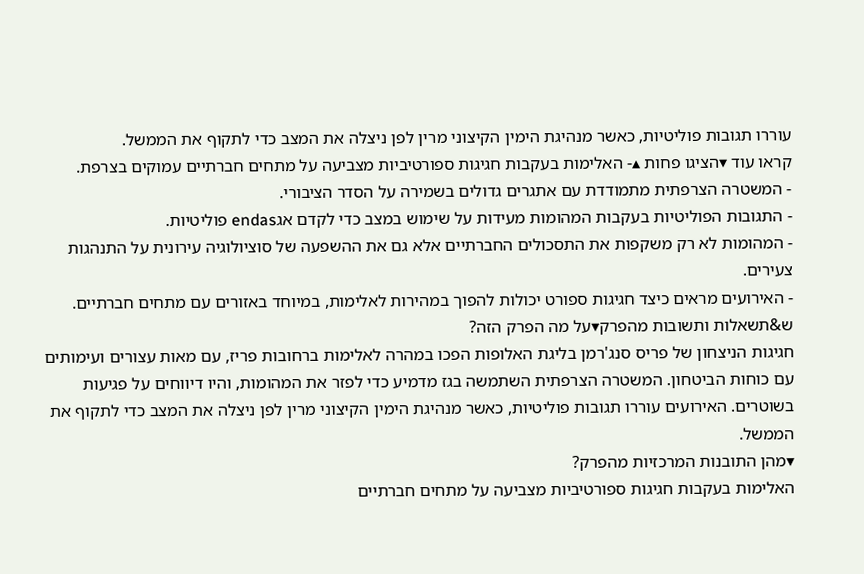עוררו תגובות פוליטיות, כאשר מנהיגת הימין הקיצוני מרין לפן ניצלה את המצב כדי לתקוף את הממשל.
קראו עוד ▾הציגו פחות ▴- האלימות בעקבות חגיגות ספורטיביות מצביעה על מתחים חברתיים עמוקים בצרפת.
- המשטרה הצרפתית מתמודדת עם אתגרים גדולים בשמירה על הסדר הציבורי.
- התגובות הפוליטיות בעקבות המהומות מעידות על שימוש במצב כדי לקדם אגendas פוליטיות.
- המהומות לא רק משקפות את התסכולים החברתיים אלא גם את ההשפעה של סוציולוגיה עירונית על התנהגות צעירים.
- האירועים מראים כיצד חגיגות ספורט יכולות להפוך במהירות לאלימות, במיוחד באזורים עם מתחים חברתיים.
ש&תשאלות ותשובות מהפרק▾על מה הפרק הזה?
חגיגות הניצחון של פריס סנג'רמן בליגת האלופות הפכו במהרה לאלימות ברחובות פריז, עם מאות עצורים ועימותים עם כוחות הביטחון. המשטרה הצרפתית השתמשה בגז מדמיע כדי לפזר את המהומות, והיו דיווחים על פגיעות בשוטרים. האירועים עוררו תגובות פוליטיות, כאשר מנהיגת הימין הקיצוני מרין לפן ניצלה את המצב כדי לתקוף את הממשל.
▾מהן התובנות המרכזיות מהפרק?
האלימות בעקבות חגיגות ספורטיביות מצביעה על מתחים חברתיים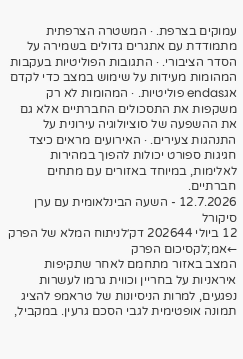עמוקים בצרפת. · המשטרה הצרפתית מתמודדת עם אתגרים גדולים בשמירה על הסדר הציבורי. · התגובות הפוליטיות בעקבות המהומות מעידות על שימוש במצב כדי לקדם אגendas פוליטיות. · המהומות לא רק משקפות את התסכולים החברתיים אלא גם את ההשפעה של סוציולוגיה עירונית על התנהגות צעירים. · האירועים מראים כיצד חגיגות ספורט יכולות להפוך במהירות לאלימות, במיוחד באזורים עם מתחים חברתיים.
12.7.2026 - השעה הבינלאומית עם ערן סיקורל
12 ביולי 202644 דק׳לניתוח המלא של הפרק ←אמ;לקסיכום הפרק
המצב באזור מתחמם לאחר שתקיפות איראניות על בחריין וכווית גרמו לעשרות נפגעים, למרות הניסיונות של טראמפ להציג תמונה אופטימית לגבי הסכם גרעין. במקביל,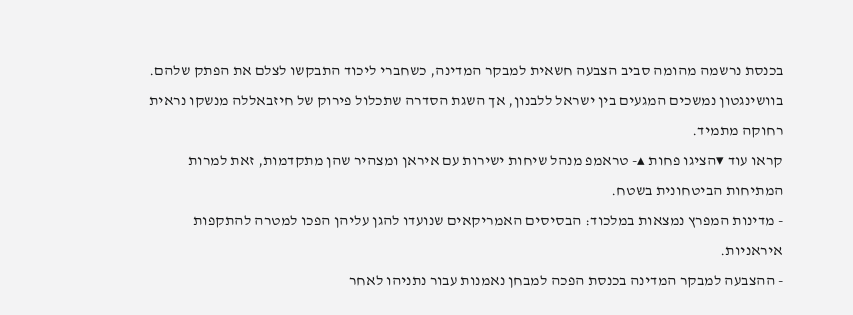בכנסת נרשמה מהומה סביב הצבעה חשאית למבקר המדינה, כשחברי ליכוד התבקשו לצלם את הפתק שלהם. בוושינגטון נמשכים המגעים בין ישראל ללבנון, אך השגת הסדרה שתכלול פירוק של חיזבאללה מנשקו נראית רחוקה מתמיד.
קראו עוד ▾הציגו פחות ▴- טראמפ מנהל שיחות ישירות עם איראן ומצהיר שהן מתקדמות, זאת למרות המתיחות הביטחונית בשטח.
- מדינות המפרץ נמצאות במלכוד: הבסיסים האמריקאים שנועדו להגן עליהן הפכו למטרה להתקפות איראניות.
- ההצבעה למבקר המדינה בכנסת הפכה למבחן נאמנות עבור נתניהו לאחר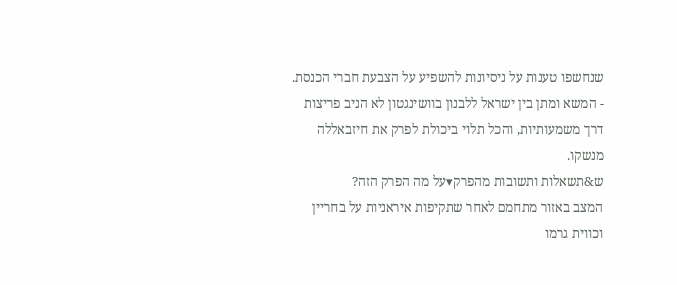שנחשפו טענות על ניסיונות להשפיע על הצבעת חברי הכנסת.
- המשא ומתן בין ישראל ללבנון בוושינגטון לא הניב פריצות דרך משמעותיות, והכל תלוי ביכולת לפרק את חיזבאללה מנשקו.
ש&תשאלות ותשובות מהפרק▾על מה הפרק הזה?
המצב באזור מתחמם לאחר שתקיפות איראניות על בחריין וכווית גרמו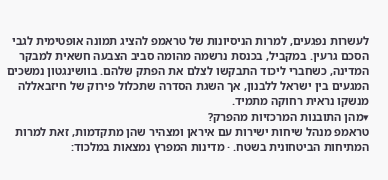לעשרות נפגעים, למרות הניסיונות של טראמפ להציג תמונה אופטימית לגבי הסכם גרעין. במקביל, בכנסת נרשמה מהומה סביב הצבעה חשאית למבקר המדינה, כשחברי ליכוד התבקשו לצלם את הפתק שלהם. בוושינגטון נמשכים המגעים בין ישראל ללבנון, אך השגת הסדרה שתכלול פירוק של חיזבאללה מנשקו נראית רחוקה מתמיד.
▾מהן התובנות המרכזיות מהפרק?
טראמפ מנהל שיחות ישירות עם איראן ומצהיר שהן מתקדמות, זאת למרות המתיחות הביטחונית בשטח. · מדינות המפרץ נמצאות במלכוד: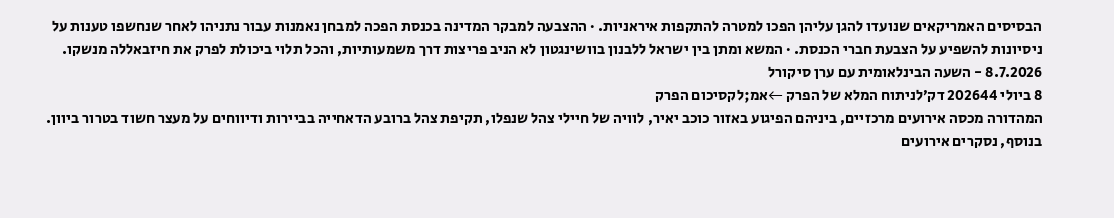הבסיסים האמריקאים שנועדו להגן עליהן הפכו למטרה להתקפות איראניות. · ההצבעה למבקר המדינה בכנסת הפכה למבחן נאמנות עבור נתניהו לאחר שנחשפו טענות על ניסיונות להשפיע על הצבעת חברי הכנסת. · המשא ומתן בין ישראל ללבנון בוושינגטון לא הניב פריצות דרך משמעותיות, והכל תלוי ביכולת לפרק את חיזבאללה מנשקו.
8.7.2026 - השעה הבינלאומית עם ערן סיקורל
8 ביולי 202644 דק׳לניתוח המלא של הפרק ←אמ;לקסיכום הפרק
המהדורה מכסה אירועים מרכזיים, ביניהם הפיגוע באזור כוכב יאיר, לוויה של חיילי צהל שנפלו, תקיפת צהל ברובע הדאחייה בביירות ודיווחים על מעצר חשוד בטרור ביוון. בנוסף, נסקרים אירועים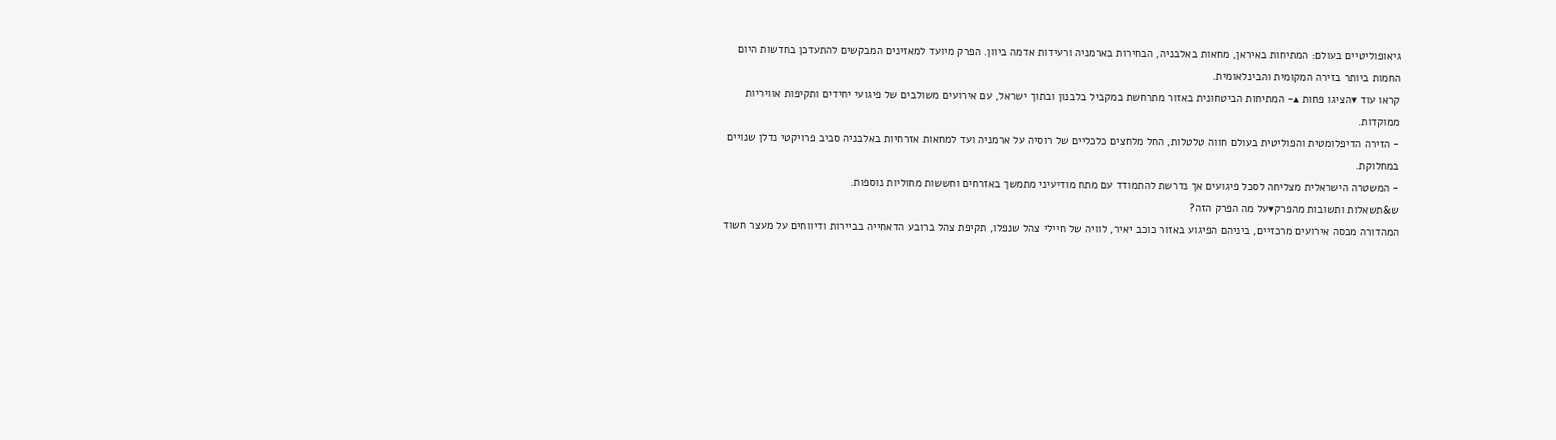גיאופוליטיים בעולם: המתיחות באיראן, מחאות באלבניה, הבחירות בארמניה ורעידות אדמה ביוון. הפרק מיועד למאזינים המבקשים להתעדכן בחדשות היום החמות ביותר בזירה המקומית והבינלאומית.
קראו עוד ▾הציגו פחות ▴- המתיחות הביטחונית באזור מתרחשת במקביל בלבנון ובתוך ישראל, עם אירועים משולבים של פיגועי יחידים ותקיפות אוויריות ממוקדות.
- הזירה הדיפלומטית והפוליטית בעולם חווה טלטלות, החל מלחצים כלכליים של רוסיה על ארמניה ועד למחאות אזרחיות באלבניה סביב פרויקטי נדלן שנויים במחלוקת.
- המשטרה הישראלית מצליחה לסכל פיגועים אך נדרשת להתמודד עם מתח מודיעיני מתמשך באזרחים וחששות מחוליות נוספות.
ש&תשאלות ותשובות מהפרק▾על מה הפרק הזה?
המהדורה מכסה אירועים מרכזיים, ביניהם הפיגוע באזור כוכב יאיר, לוויה של חיילי צהל שנפלו, תקיפת צהל ברובע הדאחייה בביירות ודיווחים על מעצר חשוד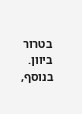בטרור ביוון. בנוסף,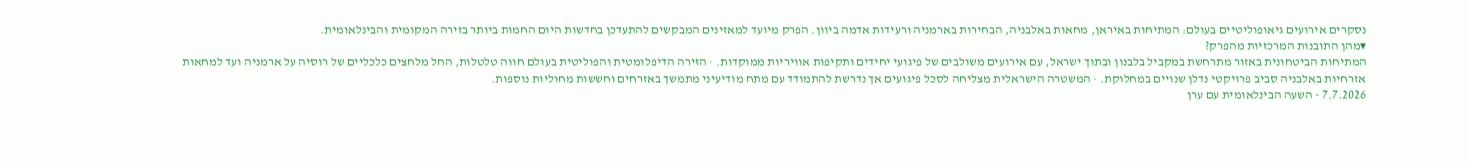נסקרים אירועים גיאופוליטיים בעולם: המתיחות באיראן, מחאות באלבניה, הבחירות בארמניה ורעידות אדמה ביוון. הפרק מיועד למאזינים המבקשים להתעדכן בחדשות היום החמות ביותר בזירה המקומית והבינלאומית.
▾מהן התובנות המרכזיות מהפרק?
המתיחות הביטחונית באזור מתרחשת במקביל בלבנון ובתוך ישראל, עם אירועים משולבים של פיגועי יחידים ותקיפות אוויריות ממוקדות. · הזירה הדיפלומטית והפוליטית בעולם חווה טלטלות, החל מלחצים כלכליים של רוסיה על ארמניה ועד למחאות אזרחיות באלבניה סביב פרויקטי נדלן שנויים במחלוקת. · המשטרה הישראלית מצליחה לסכל פיגועים אך נדרשת להתמודד עם מתח מודיעיני מתמשך באזרחים וחששות מחוליות נוספות.
7.7.2026 - השעה הבינלאומית עם ערן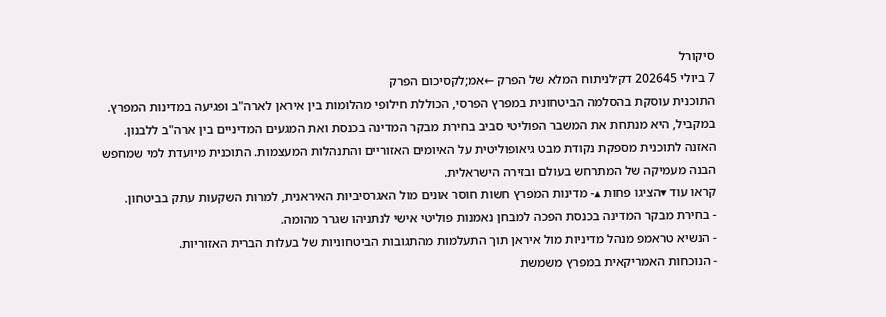סיקורל
7 ביולי 202645 דק׳לניתוח המלא של הפרק ←אמ;לקסיכום הפרק
התוכנית עוסקת בהסלמה הביטחונית במפרץ הפרסי, הכוללת חילופי מהלומות בין איראן לארה"ב ופגיעה במדינות המפרץ. במקביל, היא מנתחת את המשבר הפוליטי סביב בחירת מבקר המדינה בכנסת ואת המגעים המדיניים בין ארה"ב ללבנון. האזנה לתוכנית מספקת נקודת מבט גיאופוליטית על האיומים האזוריים והתנהלות המעצמות. התוכנית מיועדת למי שמחפש הבנה מעמיקה של המתרחש בעולם ובזירה הישראלית.
קראו עוד ▾הציגו פחות ▴- מדינות המפרץ חשות חוסר אונים מול האגרסיביות האיראנית, למרות השקעות עתק בביטחון.
- בחירת מבקר המדינה בכנסת הפכה למבחן נאמנות פוליטי אישי לנתניהו שגרר מהומה.
- הנשיא טראמפ מנהל מדיניות מול איראן תוך התעלמות מהתגובות הביטחוניות של בעלות הברית האזוריות.
- הנוכחות האמריקאית במפרץ משמשת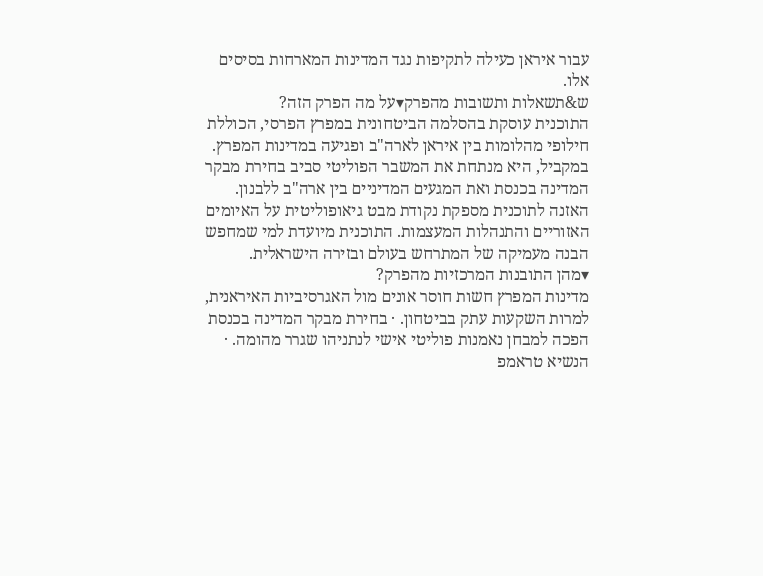עבור איראן כעילה לתקיפות נגד המדינות המארחות בסיסים אלו.
ש&תשאלות ותשובות מהפרק▾על מה הפרק הזה?
התוכנית עוסקת בהסלמה הביטחונית במפרץ הפרסי, הכוללת חילופי מהלומות בין איראן לארה"ב ופגיעה במדינות המפרץ. במקביל, היא מנתחת את המשבר הפוליטי סביב בחירת מבקר המדינה בכנסת ואת המגעים המדיניים בין ארה"ב ללבנון. האזנה לתוכנית מספקת נקודת מבט גיאופוליטית על האיומים האזוריים והתנהלות המעצמות. התוכנית מיועדת למי שמחפש הבנה מעמיקה של המתרחש בעולם ובזירה הישראלית.
▾מהן התובנות המרכזיות מהפרק?
מדינות המפרץ חשות חוסר אונים מול האגרסיביות האיראנית, למרות השקעות עתק בביטחון. · בחירת מבקר המדינה בכנסת הפכה למבחן נאמנות פוליטי אישי לנתניהו שגרר מהומה. · הנשיא טראמפ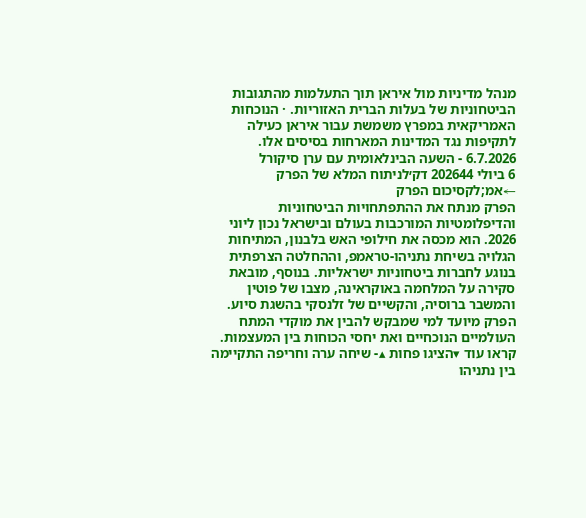מנהל מדיניות מול איראן תוך התעלמות מהתגובות הביטחוניות של בעלות הברית האזוריות. · הנוכחות האמריקאית במפרץ משמשת עבור איראן כעילה לתקיפות נגד המדינות המארחות בסיסים אלו.
6.7.2026 - השעה הבינלאומית עם ערן סיקורל
6 ביולי 202644 דק׳לניתוח המלא של הפרק ←אמ;לקסיכום הפרק
הפרק מנתח את ההתפתחויות הביטחוניות והדיפלומטיות המורכבות בעולם ובישראל נכון ליוני 2026. הוא מכסה את חילופי האש בלבנון, המתיחות הגלויה בשיחת נתניהו-טראמפ, וההחלטה הצרפתית בנוגע לחברות ביטחוניות ישראליות. בנוסף, מובאת סקירה על המלחמה באוקראינה, מצבו של פוטין והמשבר ברוסיה, והקשיים של זלנסקי בהשגת סיוע. הפרק מיועד למי שמבקש להבין את מוקדי המתח העולמיים הנוכחיים ואת יחסי הכוחות בין המעצמות.
קראו עוד ▾הציגו פחות ▴- שיחה ערה וחריפה התקיימה בין נתניהו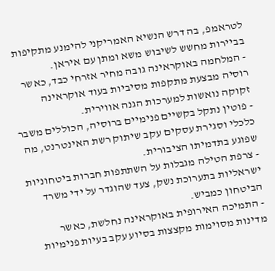לטראמפ, בה דרש הנשיא האמריקני להימנע מתקיפות בביירות מחשש לשיבוש משא ומתן עם איראן.
- המלחמה באוקראינה גובה מחיר אזרחי כבד, כאשר רוסיה מבצעת מתקפות מסיביות בעוד אוקראינה זקוקה נואשות למערכות הגנה אווירית.
- פוטין נתקל בקשיים פנימיים ברוסיה, הכוללים משבר כלכלי וסגירת עסקים עקב שיתוק רשת האינטרנט, מה שפוגע בתדמיתו הציבורית.
- צרפת הטילה מגבלות על השתתפות חברות ביטחוניות ישראליות בתערוכת נשק, צעד שהוגדר על ידי משרד הביטחון כמביש.
- התמיכה האירופית באוקראינה נחלשת, כאשר מדינות מסוימות מקצצות בסיוע עקב בעיות פנימיות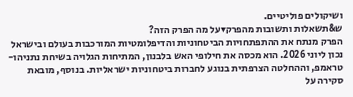ושיקולים פוליטיים.
ש&תשאלות ותשובות מהפרק▾על מה הפרק הזה?
הפרק מנתח את ההתפתחויות הביטחוניות והדיפלומטיות המורכבות בעולם ובישראל נכון ליוני 2026. הוא מכסה את חילופי האש בלבנון, המתיחות הגלויה בשיחת נתניהו-טראמפ, וההחלטה הצרפתית בנוגע לחברות ביטחוניות ישראליות. בנוסף, מובאת סקירה על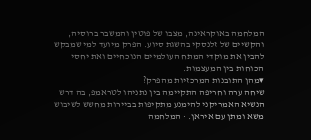המלחמה באוקראינה, מצבו של פוטין והמשבר ברוסיה, והקשיים של זלנסקי בהשגת סיוע. הפרק מיועד למי שמבקש להבין את מוקדי המתח העולמיים הנוכחיים ואת יחסי הכוחות בין המעצמות.
▾מהן התובנות המרכזיות מהפרק?
שיחה ערה וחריפה התקיימה בין נתניהו לטראמפ, בה דרש הנשיא האמריקני להימנע מתקיפות בביירות מחשש לשיבוש משא ומתן עם איראן. · המלחמה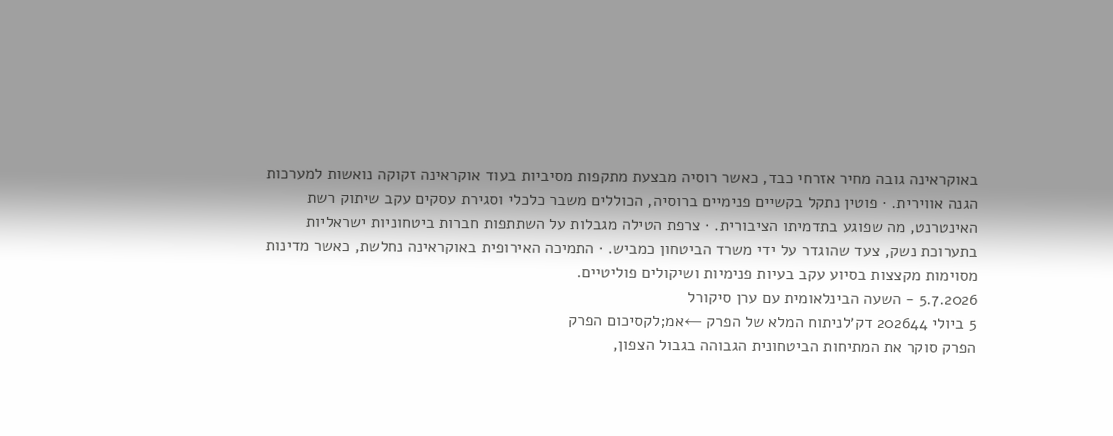באוקראינה גובה מחיר אזרחי כבד, כאשר רוסיה מבצעת מתקפות מסיביות בעוד אוקראינה זקוקה נואשות למערכות הגנה אווירית. · פוטין נתקל בקשיים פנימיים ברוסיה, הכוללים משבר כלכלי וסגירת עסקים עקב שיתוק רשת האינטרנט, מה שפוגע בתדמיתו הציבורית. · צרפת הטילה מגבלות על השתתפות חברות ביטחוניות ישראליות בתערוכת נשק, צעד שהוגדר על ידי משרד הביטחון כמביש. · התמיכה האירופית באוקראינה נחלשת, כאשר מדינות מסוימות מקצצות בסיוע עקב בעיות פנימיות ושיקולים פוליטיים.
5.7.2026 - השעה הבינלאומית עם ערן סיקורל
5 ביולי 202644 דק׳לניתוח המלא של הפרק ←אמ;לקסיכום הפרק
הפרק סוקר את המתיחות הביטחונית הגבוהה בגבול הצפון,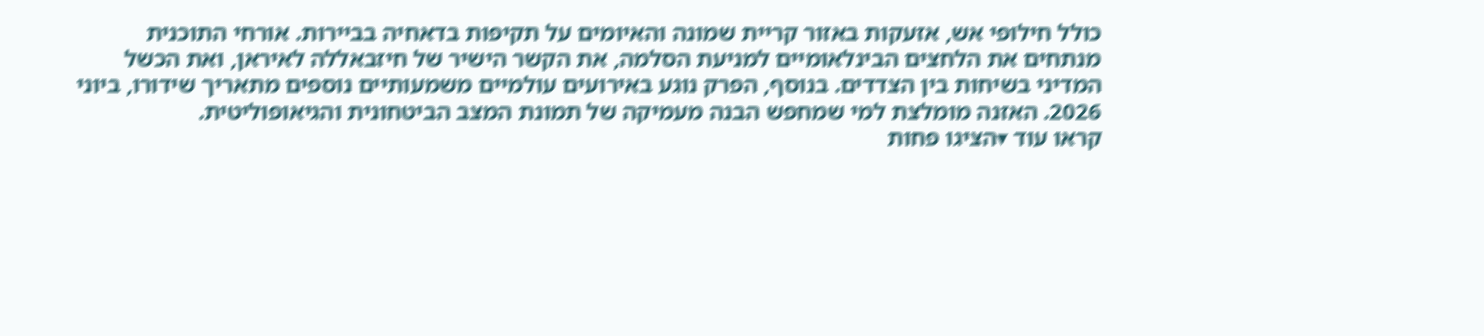כולל חילופי אש, אזעקות באזור קריית שמונה והאיומים על תקיפות בדאחיה בביירות. אורחי התוכנית מנתחים את הלחצים הבינלאומיים למניעת הסלמה, את הקשר הישיר של חיזבאללה לאיראן, ואת הכשל המדיני בשיחות בין הצדדים. בנוסף, הפרק נוגע באירועים עולמיים משמעותיים נוספים מתאריך שידורו, ביוני 2026. האזנה מומלצת למי שמחפש הבנה מעמיקה של תמונת המצב הביטחונית והגיאופוליטית.
קראו עוד ▾הציגו פחות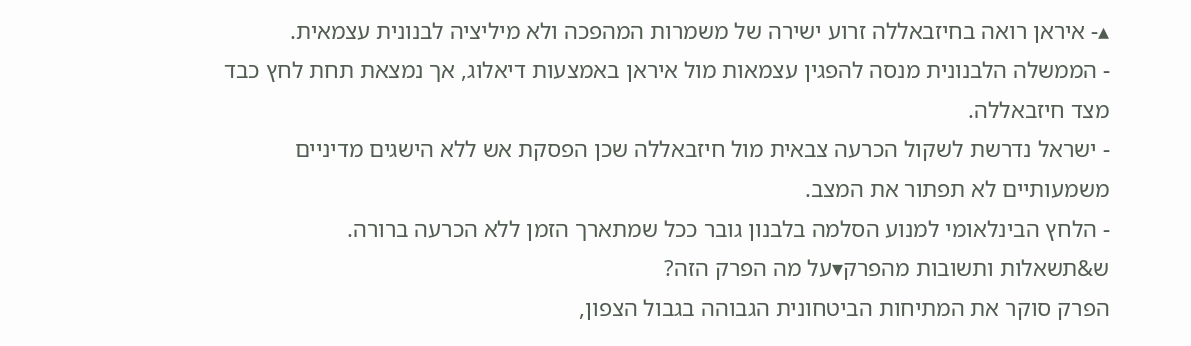▴- איראן רואה בחיזבאללה זרוע ישירה של משמרות המהפכה ולא מיליציה לבנונית עצמאית.
- הממשלה הלבנונית מנסה להפגין עצמאות מול איראן באמצעות דיאלוג, אך נמצאת תחת לחץ כבד מצד חיזבאללה.
- ישראל נדרשת לשקול הכרעה צבאית מול חיזבאללה שכן הפסקת אש ללא הישגים מדיניים משמעותיים לא תפתור את המצב.
- הלחץ הבינלאומי למנוע הסלמה בלבנון גובר ככל שמתארך הזמן ללא הכרעה ברורה.
ש&תשאלות ותשובות מהפרק▾על מה הפרק הזה?
הפרק סוקר את המתיחות הביטחונית הגבוהה בגבול הצפון,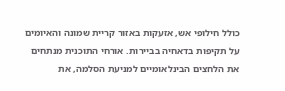כולל חילופי אש, אזעקות באזור קריית שמונה והאיומים על תקיפות בדאחיה בביירות. אורחי התוכנית מנתחים את הלחצים הבינלאומיים למניעת הסלמה, את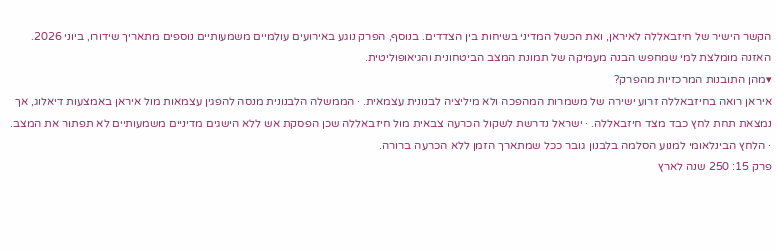הקשר הישיר של חיזבאללה לאיראן, ואת הכשל המדיני בשיחות בין הצדדים. בנוסף, הפרק נוגע באירועים עולמיים משמעותיים נוספים מתאריך שידורו, ביוני 2026. האזנה מומלצת למי שמחפש הבנה מעמיקה של תמונת המצב הביטחונית והגיאופוליטית.
▾מהן התובנות המרכזיות מהפרק?
איראן רואה בחיזבאללה זרוע ישירה של משמרות המהפכה ולא מיליציה לבנונית עצמאית. · הממשלה הלבנונית מנסה להפגין עצמאות מול איראן באמצעות דיאלוג, אך נמצאת תחת לחץ כבד מצד חיזבאללה. · ישראל נדרשת לשקול הכרעה צבאית מול חיזבאללה שכן הפסקת אש ללא הישגים מדיניים משמעותיים לא תפתור את המצב. · הלחץ הבינלאומי למנוע הסלמה בלבנון גובר ככל שמתארך הזמן ללא הכרעה ברורה.
פרק 15: 250 שנה לארץ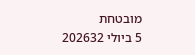מובטחת
5 ביולי 202632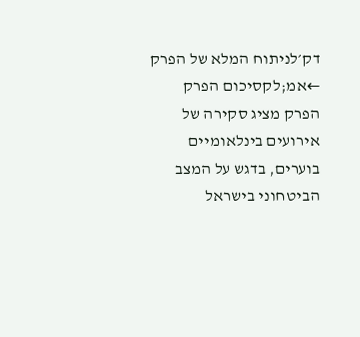דק׳לניתוח המלא של הפרק ←אמ;לקסיכום הפרק
הפרק מציג סקירה של אירועים בינלאומיים בוערים, בדגש על המצב הביטחוני בישראל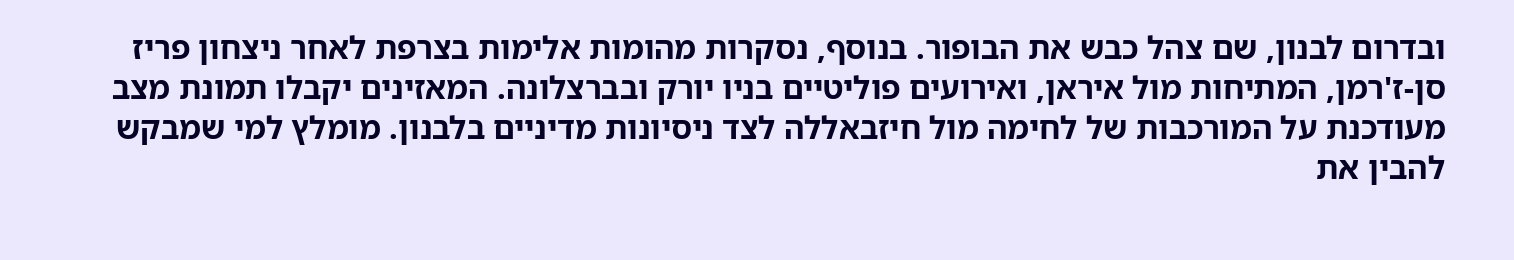ובדרום לבנון, שם צהל כבש את הבופור. בנוסף, נסקרות מהומות אלימות בצרפת לאחר ניצחון פריז סן-ז'רמן, המתיחות מול איראן, ואירועים פוליטיים בניו יורק ובברצלונה. המאזינים יקבלו תמונת מצב מעודכנת על המורכבות של לחימה מול חיזבאללה לצד ניסיונות מדיניים בלבנון. מומלץ למי שמבקש להבין את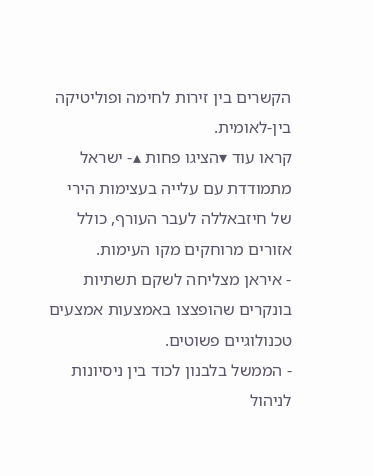הקשרים בין זירות לחימה ופוליטיקה בין-לאומית.
קראו עוד ▾הציגו פחות ▴- ישראל מתמודדת עם עלייה בעצימות הירי של חיזבאללה לעבר העורף, כולל אזורים מרוחקים מקו העימות.
- איראן מצליחה לשקם תשתיות בונקרים שהופצצו באמצעות אמצעים טכנולוגיים פשוטים.
- הממשל בלבנון לכוד בין ניסיונות לניהול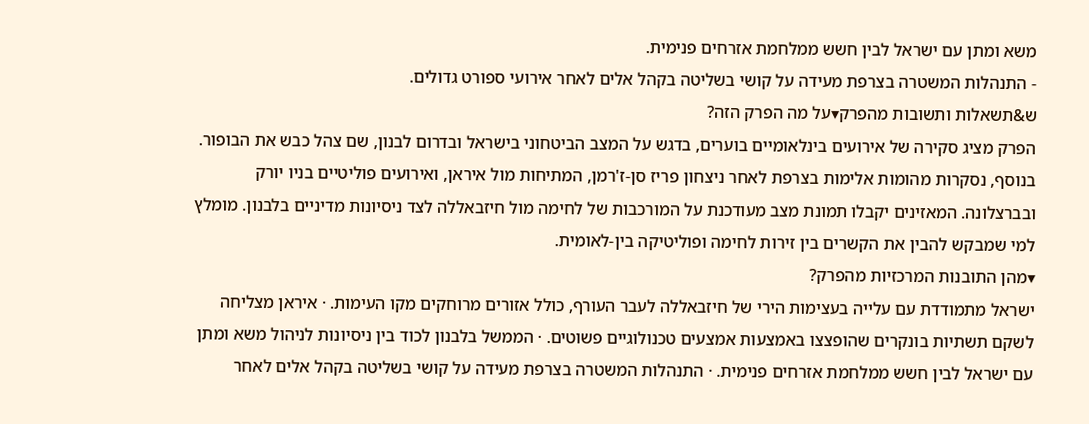משא ומתן עם ישראל לבין חשש ממלחמת אזרחים פנימית.
- התנהלות המשטרה בצרפת מעידה על קושי בשליטה בקהל אלים לאחר אירועי ספורט גדולים.
ש&תשאלות ותשובות מהפרק▾על מה הפרק הזה?
הפרק מציג סקירה של אירועים בינלאומיים בוערים, בדגש על המצב הביטחוני בישראל ובדרום לבנון, שם צהל כבש את הבופור. בנוסף, נסקרות מהומות אלימות בצרפת לאחר ניצחון פריז סן-ז'רמן, המתיחות מול איראן, ואירועים פוליטיים בניו יורק ובברצלונה. המאזינים יקבלו תמונת מצב מעודכנת על המורכבות של לחימה מול חיזבאללה לצד ניסיונות מדיניים בלבנון. מומלץ למי שמבקש להבין את הקשרים בין זירות לחימה ופוליטיקה בין-לאומית.
▾מהן התובנות המרכזיות מהפרק?
ישראל מתמודדת עם עלייה בעצימות הירי של חיזבאללה לעבר העורף, כולל אזורים מרוחקים מקו העימות. · איראן מצליחה לשקם תשתיות בונקרים שהופצצו באמצעות אמצעים טכנולוגיים פשוטים. · הממשל בלבנון לכוד בין ניסיונות לניהול משא ומתן עם ישראל לבין חשש ממלחמת אזרחים פנימית. · התנהלות המשטרה בצרפת מעידה על קושי בשליטה בקהל אלים לאחר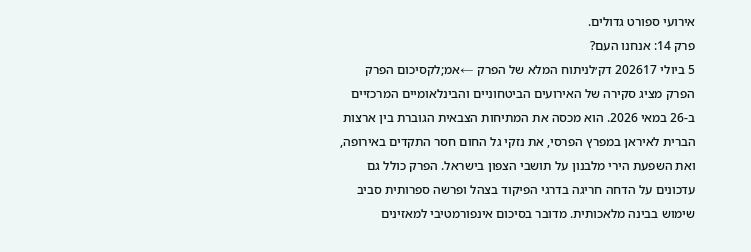אירועי ספורט גדולים.
פרק 14: אנחנו העם?
5 ביולי 202617 דק׳לניתוח המלא של הפרק ←אמ;לקסיכום הפרק
הפרק מציג סקירה של האירועים הביטחוניים והבינלאומיים המרכזיים ב-26 במאי 2026. הוא מכסה את המתיחות הצבאית הגוברת בין ארצות הברית לאיראן במפרץ הפרסי, את נזקי גל החום חסר התקדים באירופה, ואת השפעת הירי מלבנון על תושבי הצפון בישראל. הפרק כולל גם עדכונים על הדחה חריגה בדרגי הפיקוד בצהל ופרשה ספרותית סביב שימוש בבינה מלאכותית. מדובר בסיכום אינפורמטיבי למאזינים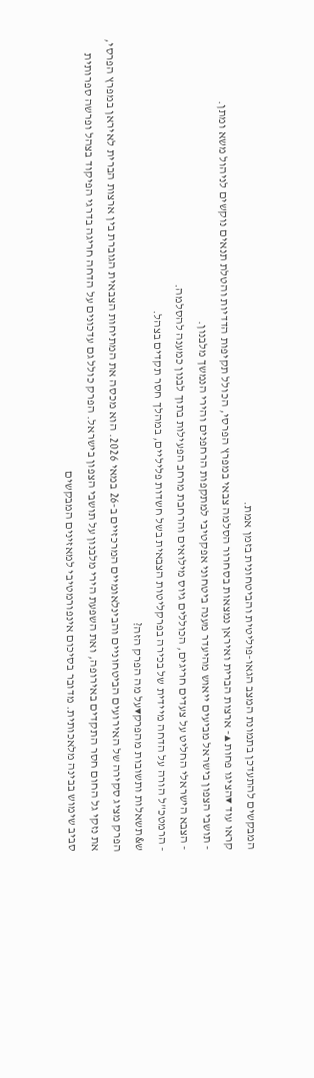המבקשים להתעדכן בתמונת המצב הגאו-פוליטית והביטחונית בזמן אמת.
קראו עוד ▾הציגו פחות ▴- ארצות הברית ואיראן נמצאות בסחרור הסלמה צבאי במפרץ הפרסי, הכולל תקיפות הדדיות והטלת תנאים נוקשים לניהול משא ומתן.
- תושבי הצפון בישראל מביעים ייאוש מהיעדר מענה ביטחוני אפקטיבי למתקפות הרחפנים והירי הנמשך מלבנון.
- הצבא הישראלי החליט על צעדים חריגים, הכוללים גיוס מילואים והרחבת מרחב הפעילות בתוך לבנון כמענה להסלמה.
- הרמטכ"ל הורה על הדחה מיידית של בכירה בפרקליטות הצבאית בשל חשדות פליליים, במהלך חסר תקדים בצהל.
ש&תשאלות ותשובות מהפרק▾על מה הפרק הזה?
הפרק מציג סקירה של האירועים הביטחוניים והבינלאומיים המרכזיים ב-26 במאי 2026. הוא מכסה את המתיחות הצבאית הגוברת בין ארצות הברית לאיראן במפרץ הפרסי, את נזקי גל החום חסר התקדים באירופה, ואת השפעת הירי מלבנון על תושבי הצפון בישראל. הפרק כולל גם עדכונים על הדחה חריגה בדרגי הפיקוד בצהל ופרשה ספרותית סביב שימוש בבינה מלאכותית. מדובר בסיכום אינפורמטיבי למאזינים המבקשים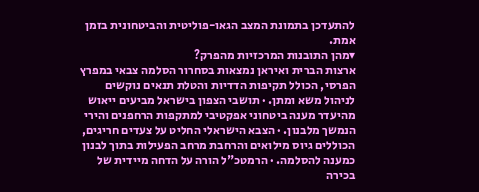להתעדכן בתמונת המצב הגאו-פוליטית והביטחונית בזמן אמת.
▾מהן התובנות המרכזיות מהפרק?
ארצות הברית ואיראן נמצאות בסחרור הסלמה צבאי במפרץ הפרסי, הכולל תקיפות הדדיות והטלת תנאים נוקשים לניהול משא ומתן. · תושבי הצפון בישראל מביעים ייאוש מהיעדר מענה ביטחוני אפקטיבי למתקפות הרחפנים והירי הנמשך מלבנון. · הצבא הישראלי החליט על צעדים חריגים, הכוללים גיוס מילואים והרחבת מרחב הפעילות בתוך לבנון כמענה להסלמה. · הרמטכ"ל הורה על הדחה מיידית של בכירה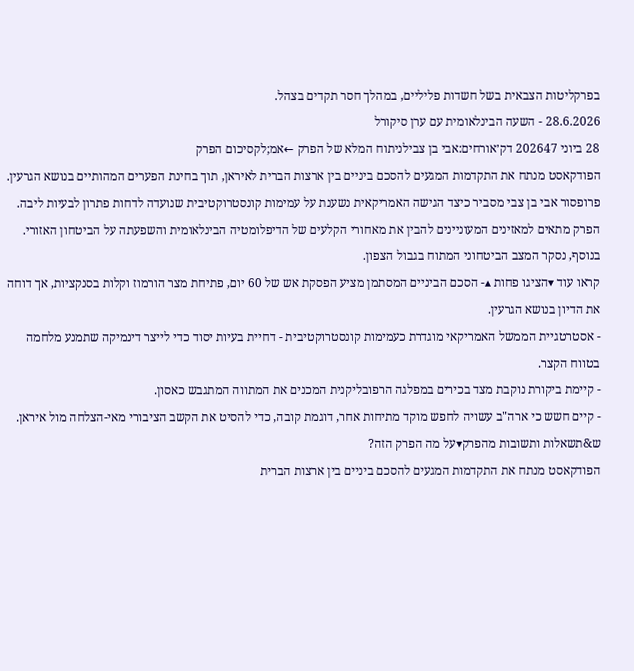בפרקליטות הצבאית בשל חשדות פליליים, במהלך חסר תקדים בצהל.
28.6.2026 - השעה הבינלאומית עם ערן סיקורל
28 ביוני 202647 דק׳אורחים:אבי בן צבילניתוח המלא של הפרק ←אמ;לקסיכום הפרק
הפודקאסט מנתח את התקדמות המגעים להסכם ביניים בין ארצות הברית לאיראן, תוך בחינת הפערים המהותיים בנושא הגרעין. פרופסור אבי בן צבי מסביר כיצד הגישה האמריקאית נשענת על עמימות קונסטרוקטיבית שנועדה לדחות פתרון לבעיות ליבה. הפרק מתאים למאזינים המעוניינים להבין את מאחורי הקלעים של הדיפלומטיה הבינלאומית והשפעתה על הביטחון האזורי. בנוסף, נסקר המצב הביטחוני המתוח בגבול הצפון.
קראו עוד ▾הציגו פחות ▴- הסכם הביניים המסתמן מציע הפסקת אש של 60 יום, פתיחת מצר הורמוז וקלות בסנקציות, אך דוחה את הדיון בנושא הגרעין.
- אסטרטגיית הממשל האמריקאי מוגדרת כעמימות קונסטרוקטיבית - דחיית בעיות יסוד כדי לייצר דינמיקה שתמנע מלחמה בטווח הקצר.
- קיימת ביקורת נוקבת מצד בכירים במפלגה הרפובליקנית המכנים את המתווה המתגבש כאסון.
- קיים חשש כי ארה"ב עשויה לחפש מוקד מתיחות אחר, דוגמת קובה, כדי להסיט את הקשב הציבורי מאי-הצלחה מול איראן.
ש&תשאלות ותשובות מהפרק▾על מה הפרק הזה?
הפודקאסט מנתח את התקדמות המגעים להסכם ביניים בין ארצות הברית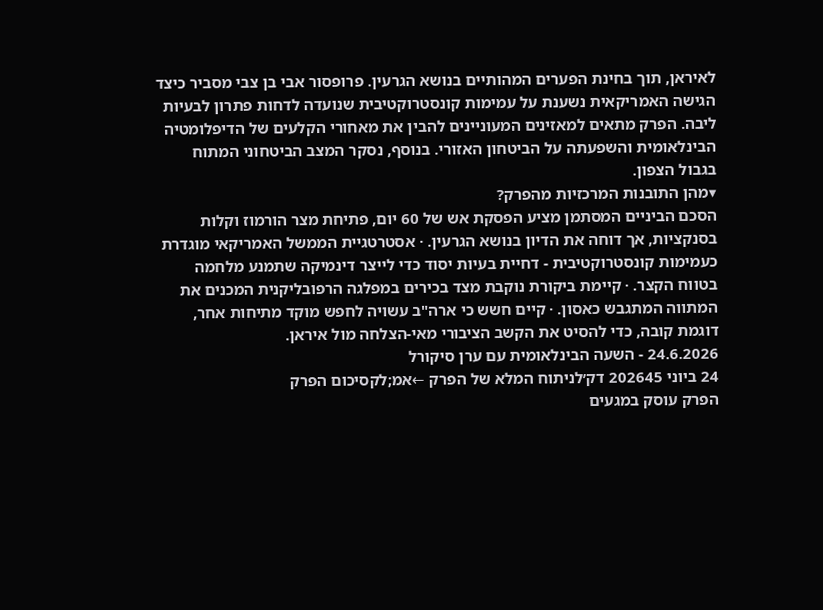לאיראן, תוך בחינת הפערים המהותיים בנושא הגרעין. פרופסור אבי בן צבי מסביר כיצד הגישה האמריקאית נשענת על עמימות קונסטרוקטיבית שנועדה לדחות פתרון לבעיות ליבה. הפרק מתאים למאזינים המעוניינים להבין את מאחורי הקלעים של הדיפלומטיה הבינלאומית והשפעתה על הביטחון האזורי. בנוסף, נסקר המצב הביטחוני המתוח בגבול הצפון.
▾מהן התובנות המרכזיות מהפרק?
הסכם הביניים המסתמן מציע הפסקת אש של 60 יום, פתיחת מצר הורמוז וקלות בסנקציות, אך דוחה את הדיון בנושא הגרעין. · אסטרטגיית הממשל האמריקאי מוגדרת כעמימות קונסטרוקטיבית - דחיית בעיות יסוד כדי לייצר דינמיקה שתמנע מלחמה בטווח הקצר. · קיימת ביקורת נוקבת מצד בכירים במפלגה הרפובליקנית המכנים את המתווה המתגבש כאסון. · קיים חשש כי ארה"ב עשויה לחפש מוקד מתיחות אחר, דוגמת קובה, כדי להסיט את הקשב הציבורי מאי-הצלחה מול איראן.
24.6.2026 - השעה הבינלאומית עם ערן סיקורל
24 ביוני 202645 דק׳לניתוח המלא של הפרק ←אמ;לקסיכום הפרק
הפרק עוסק במגעים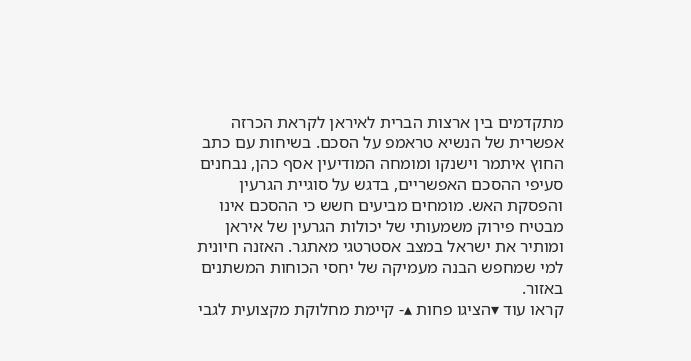מתקדמים בין ארצות הברית לאיראן לקראת הכרזה אפשרית של הנשיא טראמפ על הסכם. בשיחות עם כתב החוץ איתמר וישנקו ומומחה המודיעין אסף כהן, נבחנים סעיפי ההסכם האפשריים, בדגש על סוגיית הגרעין והפסקת האש. מומחים מביעים חשש כי ההסכם אינו מבטיח פירוק משמעותי של יכולות הגרעין של איראן ומותיר את ישראל במצב אסטרטגי מאתגר. האזנה חיונית למי שמחפש הבנה מעמיקה של יחסי הכוחות המשתנים באזור.
קראו עוד ▾הציגו פחות ▴- קיימת מחלוקת מקצועית לגבי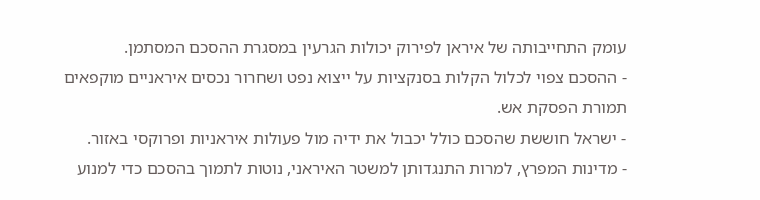עומק התחייבותה של איראן לפירוק יכולות הגרעין במסגרת ההסכם המסתמן.
- ההסכם צפוי לכלול הקלות בסנקציות על ייצוא נפט ושחרור נכסים איראניים מוקפאים תמורת הפסקת אש.
- ישראל חוששת שהסכם כולל יכבול את ידיה מול פעולות איראניות ופרוקסי באזור.
- מדינות המפרץ, למרות התנגדותן למשטר האיראני, נוטות לתמוך בהסכם כדי למנוע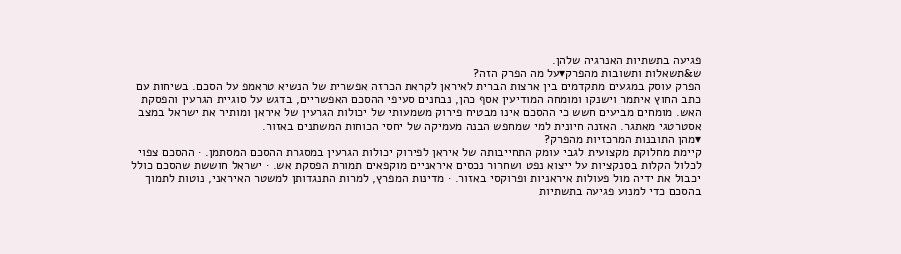פגיעה בתשתיות האנרגיה שלהן.
ש&תשאלות ותשובות מהפרק▾על מה הפרק הזה?
הפרק עוסק במגעים מתקדמים בין ארצות הברית לאיראן לקראת הכרזה אפשרית של הנשיא טראמפ על הסכם. בשיחות עם כתב החוץ איתמר וישנקו ומומחה המודיעין אסף כהן, נבחנים סעיפי ההסכם האפשריים, בדגש על סוגיית הגרעין והפסקת האש. מומחים מביעים חשש כי ההסכם אינו מבטיח פירוק משמעותי של יכולות הגרעין של איראן ומותיר את ישראל במצב אסטרטגי מאתגר. האזנה חיונית למי שמחפש הבנה מעמיקה של יחסי הכוחות המשתנים באזור.
▾מהן התובנות המרכזיות מהפרק?
קיימת מחלוקת מקצועית לגבי עומק התחייבותה של איראן לפירוק יכולות הגרעין במסגרת ההסכם המסתמן. · ההסכם צפוי לכלול הקלות בסנקציות על ייצוא נפט ושחרור נכסים איראניים מוקפאים תמורת הפסקת אש. · ישראל חוששת שהסכם כולל יכבול את ידיה מול פעולות איראניות ופרוקסי באזור. · מדינות המפרץ, למרות התנגדותן למשטר האיראני, נוטות לתמוך בהסכם כדי למנוע פגיעה בתשתיות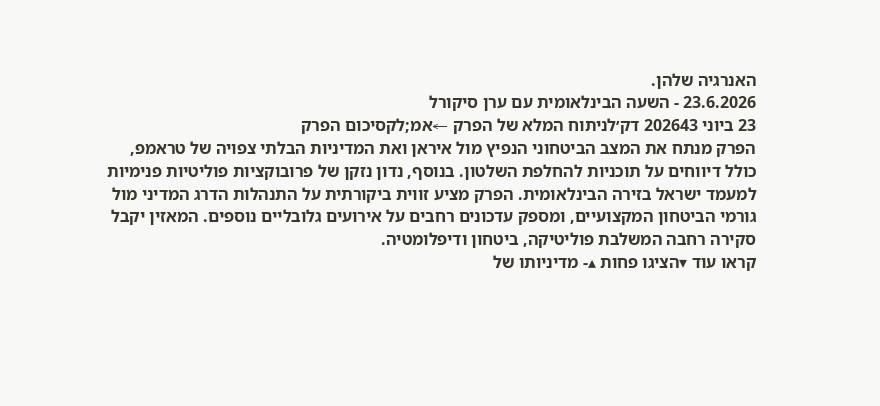האנרגיה שלהן.
23.6.2026 - השעה הבינלאומית עם ערן סיקורל
23 ביוני 202643 דק׳לניתוח המלא של הפרק ←אמ;לקסיכום הפרק
הפרק מנתח את המצב הביטחוני הנפיץ מול איראן ואת המדיניות הבלתי צפויה של טראמפ, כולל דיווחים על תוכניות להחלפת השלטון. בנוסף, נדון נזקן של פרובוקציות פוליטיות פנימיות למעמד ישראל בזירה הבינלאומית. הפרק מציע זווית ביקורתית על התנהלות הדרג המדיני מול גורמי הביטחון המקצועיים, ומספק עדכונים רחבים על אירועים גלובליים נוספים. המאזין יקבל סקירה רחבה המשלבת פוליטיקה, ביטחון ודיפלומטיה.
קראו עוד ▾הציגו פחות ▴- מדיניותו של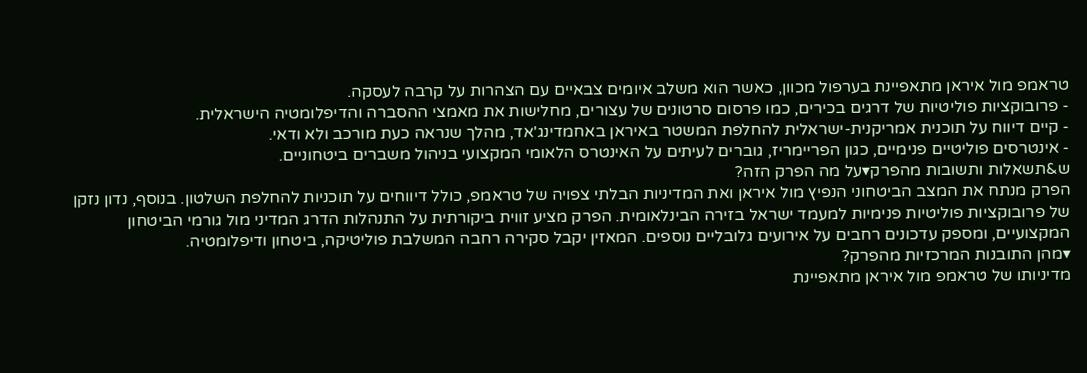טראמפ מול איראן מתאפיינת בערפול מכוון, כאשר הוא משלב איומים צבאיים עם הצהרות על קרבה לעסקה.
- פרובוקציות פוליטיות של דרגים בכירים, כמו פרסום סרטונים של עצורים, מחלישות את מאמצי ההסברה והדיפלומטיה הישראלית.
- קיים דיווח על תוכנית אמריקנית-ישראלית להחלפת המשטר באיראן באחמדינג'אד, מהלך שנראה כעת מורכב ולא ודאי.
- אינטרסים פוליטיים פנימיים, כגון הפריימריז, גוברים לעיתים על האינטרס הלאומי המקצועי בניהול משברים ביטחוניים.
ש&תשאלות ותשובות מהפרק▾על מה הפרק הזה?
הפרק מנתח את המצב הביטחוני הנפיץ מול איראן ואת המדיניות הבלתי צפויה של טראמפ, כולל דיווחים על תוכניות להחלפת השלטון. בנוסף, נדון נזקן של פרובוקציות פוליטיות פנימיות למעמד ישראל בזירה הבינלאומית. הפרק מציע זווית ביקורתית על התנהלות הדרג המדיני מול גורמי הביטחון המקצועיים, ומספק עדכונים רחבים על אירועים גלובליים נוספים. המאזין יקבל סקירה רחבה המשלבת פוליטיקה, ביטחון ודיפלומטיה.
▾מהן התובנות המרכזיות מהפרק?
מדיניותו של טראמפ מול איראן מתאפיינת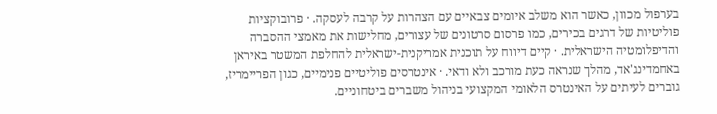בערפול מכוון, כאשר הוא משלב איומים צבאיים עם הצהרות על קרבה לעסקה. · פרובוקציות פוליטיות של דרגים בכירים, כמו פרסום סרטונים של עצורים, מחלישות את מאמצי ההסברה והדיפלומטיה הישראלית. · קיים דיווח על תוכנית אמריקנית-ישראלית להחלפת המשטר באיראן באחמדינג'אד, מהלך שנראה כעת מורכב ולא ודאי. · אינטרסים פוליטיים פנימיים, כגון הפריימריז, גוברים לעיתים על האינטרס הלאומי המקצועי בניהול משברים ביטחוניים.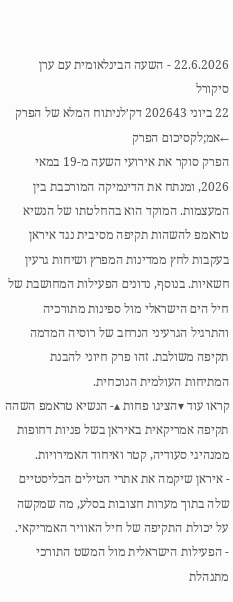22.6.2026 - השעה הבינלאומית עם ערן סיקורל
22 ביוני 202643 דק׳לניתוח המלא של הפרק ←אמ;לקסיכום הפרק
הפרק סוקר את אירועי השעה מ-19 במאי 2026, ומנתח את הדינמיקה המורכבת בין המעצמות. המוקד הוא בהחלטתו של הנשיא טראמפ להשהות תקיפה מסיבית נגד איראן בעקבות לחץ ממדינות המפרץ ושיחות גרעין חשאיות. בנוסף, נדונים הפעילות המחושבת של חיל הים הישראלי מול ספינות מתורכיה והתרגיל הגרעיני הנרחב של רוסיה המדמה תקיפה משולבת. זהו פרק חיוני להבנת המתיחות העולמית הנוכחית.
קראו עוד ▾הציגו פחות ▴- הנשיא טראמפ השהה תקיפה אמריקאית באיראן בשל פניות דחופות ממנהיגי סעודיה, קטר ואיחוד האמירויות.
- איראן שיקמה את אתרי הטילים הבליסטיים שלה בתוך מערות חצובות בסלע, מה שמקשה על יכולת התקיפה של חיל האוויר האמריקאי.
- הפעילות הישראלית מול המשט התורכי מתנהלת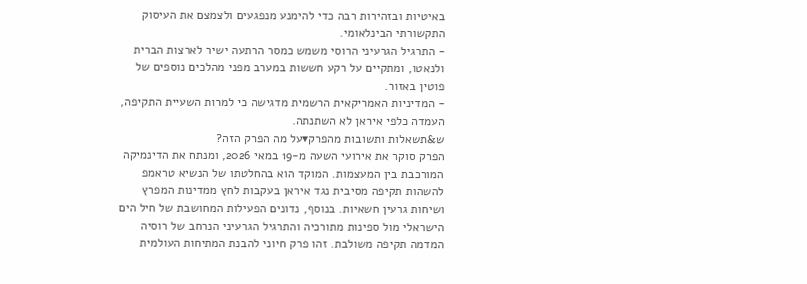באיטיות ובזהירות רבה כדי להימנע מנפגעים ולצמצם את העיסוק התקשורתי הבינלאומי.
- התרגיל הגרעיני הרוסי משמש כמסר הרתעה ישיר לארצות הברית ולנאטו, ומתקיים על רקע חששות במערב מפני מהלכים נוספים של פוטין באזור.
- המדיניות האמריקאית הרשמית מדגישה כי למרות השעיית התקיפה, העמדה כלפי איראן לא השתנתה.
ש&תשאלות ותשובות מהפרק▾על מה הפרק הזה?
הפרק סוקר את אירועי השעה מ-19 במאי 2026, ומנתח את הדינמיקה המורכבת בין המעצמות. המוקד הוא בהחלטתו של הנשיא טראמפ להשהות תקיפה מסיבית נגד איראן בעקבות לחץ ממדינות המפרץ ושיחות גרעין חשאיות. בנוסף, נדונים הפעילות המחושבת של חיל הים הישראלי מול ספינות מתורכיה והתרגיל הגרעיני הנרחב של רוסיה המדמה תקיפה משולבת. זהו פרק חיוני להבנת המתיחות העולמית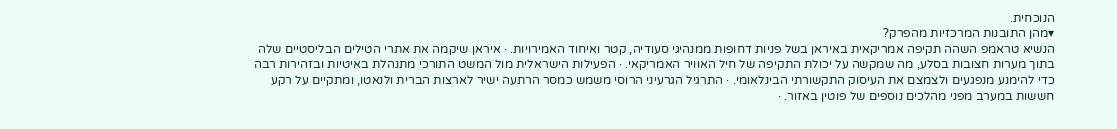הנוכחית.
▾מהן התובנות המרכזיות מהפרק?
הנשיא טראמפ השהה תקיפה אמריקאית באיראן בשל פניות דחופות ממנהיגי סעודיה, קטר ואיחוד האמירויות. · איראן שיקמה את אתרי הטילים הבליסטיים שלה בתוך מערות חצובות בסלע, מה שמקשה על יכולת התקיפה של חיל האוויר האמריקאי. · הפעילות הישראלית מול המשט התורכי מתנהלת באיטיות ובזהירות רבה כדי להימנע מנפגעים ולצמצם את העיסוק התקשורתי הבינלאומי. · התרגיל הגרעיני הרוסי משמש כמסר הרתעה ישיר לארצות הברית ולנאטו, ומתקיים על רקע חששות במערב מפני מהלכים נוספים של פוטין באזור. ·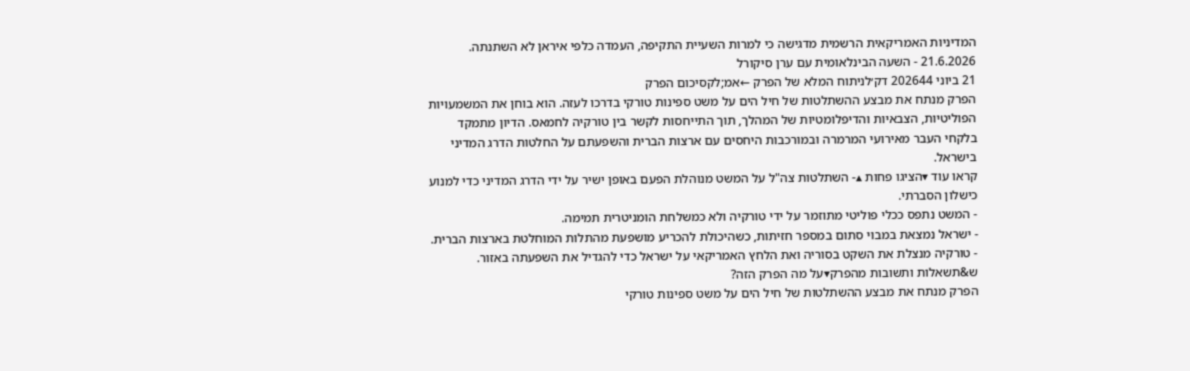המדיניות האמריקאית הרשמית מדגישה כי למרות השעיית התקיפה, העמדה כלפי איראן לא השתנתה.
21.6.2026 - השעה הבינלאומית עם ערן סיקורל
21 ביוני 202644 דק׳לניתוח המלא של הפרק ←אמ;לקסיכום הפרק
הפרק מנתח את מבצע ההשתלטות של חיל הים על משט ספינות טורקי בדרכו לעזה. הוא בוחן את המשמעויות הפוליטיות, הצבאיות והדיפלומטיות של המהלך, תוך התייחסות לקשר בין טורקיה לחמאס. הדיון מתמקד בלקחי העבר מאירועי המרמרה ובמורכבות היחסים עם ארצות הברית והשפעתם על החלטות הדרג המדיני בישראל.
קראו עוד ▾הציגו פחות ▴- השתלטות צה"ל על המשט מנוהלת הפעם באופן ישיר על ידי הדרג המדיני כדי למנוע כישלון הסברתי.
- המשט נתפס ככלי פוליטי מתוזמר על ידי טורקיה ולא כמשלחת הומניטרית תמימה.
- ישראל נמצאת במבוי סתום במספר חזיתות, כשהיכולת להכריע מושפעת מהתלות המוחלטת בארצות הברית.
- טורקיה מנצלת את השקט בסוריה ואת הלחץ האמריקאי על ישראל כדי להגדיל את השפעתה באזור.
ש&תשאלות ותשובות מהפרק▾על מה הפרק הזה?
הפרק מנתח את מבצע ההשתלטות של חיל הים על משט ספינות טורקי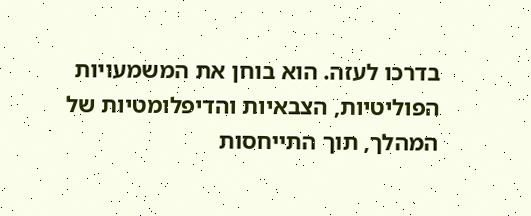בדרכו לעזה. הוא בוחן את המשמעויות הפוליטיות, הצבאיות והדיפלומטיות של המהלך, תוך התייחסות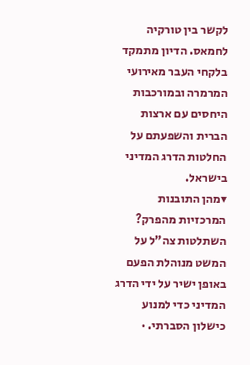לקשר בין טורקיה לחמאס. הדיון מתמקד בלקחי העבר מאירועי המרמרה ובמורכבות היחסים עם ארצות הברית והשפעתם על החלטות הדרג המדיני בישראל.
▾מהן התובנות המרכזיות מהפרק?
השתלטות צה"ל על המשט מנוהלת הפעם באופן ישיר על ידי הדרג המדיני כדי למנוע כישלון הסברתי. ·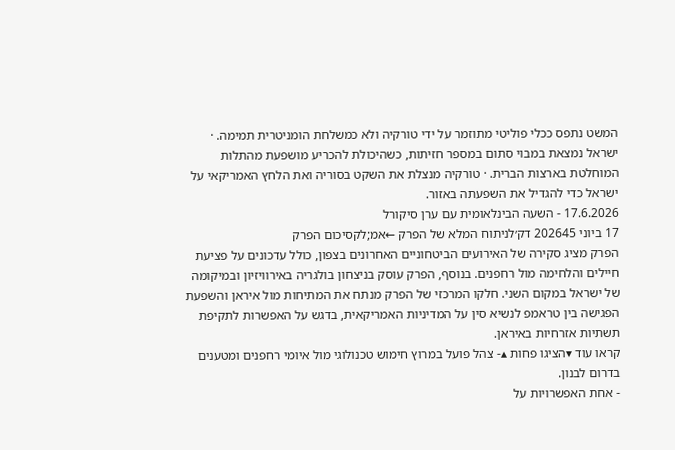המשט נתפס ככלי פוליטי מתוזמר על ידי טורקיה ולא כמשלחת הומניטרית תמימה. · ישראל נמצאת במבוי סתום במספר חזיתות, כשהיכולת להכריע מושפעת מהתלות המוחלטת בארצות הברית. · טורקיה מנצלת את השקט בסוריה ואת הלחץ האמריקאי על ישראל כדי להגדיל את השפעתה באזור.
17.6.2026 - השעה הבינלאומית עם ערן סיקורל
17 ביוני 202645 דק׳לניתוח המלא של הפרק ←אמ;לקסיכום הפרק
הפרק מציג סקירה של האירועים הביטחוניים האחרונים בצפון, כולל עדכונים על פציעת חיילים והלחימה מול רחפנים. בנוסף, הפרק עוסק בניצחון בולגריה באירוויזיון ובמיקומה של ישראל במקום השני. חלקו המרכזי של הפרק מנתח את המתיחות מול איראן והשפעת הפגישה בין טראמפ לנשיא סין על המדיניות האמריקאית, בדגש על האפשרות לתקיפת תשתיות אזרחיות באיראן.
קראו עוד ▾הציגו פחות ▴- צהל פועל במרוץ חימוש טכנולוגי מול איומי רחפנים ומטענים בדרום לבנון.
- אחת האפשרויות על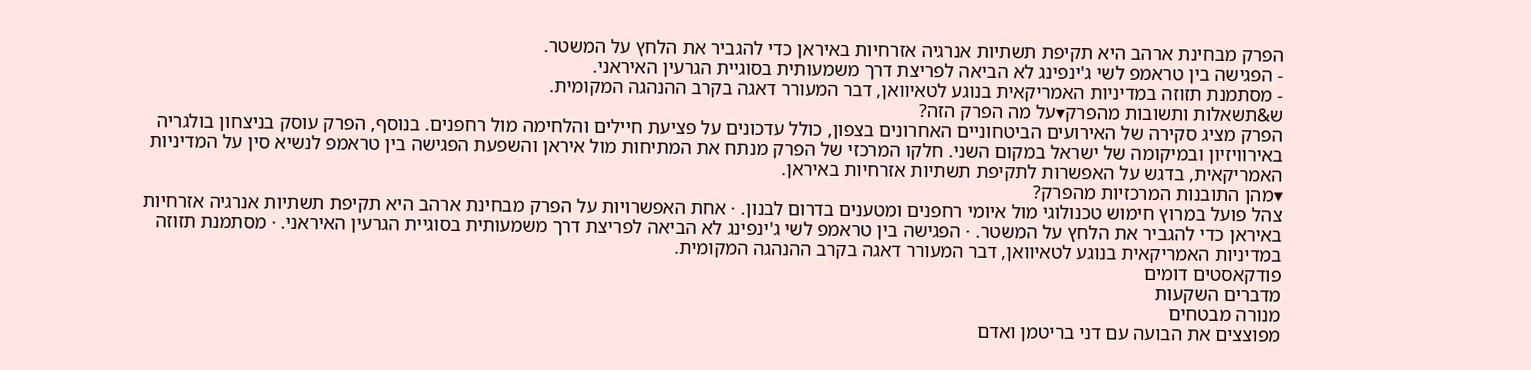הפרק מבחינת ארהב היא תקיפת תשתיות אנרגיה אזרחיות באיראן כדי להגביר את הלחץ על המשטר.
- הפגישה בין טראמפ לשי ג'ינפינג לא הביאה לפריצת דרך משמעותית בסוגיית הגרעין האיראני.
- מסתמנת תזוזה במדיניות האמריקאית בנוגע לטאיוואן, דבר המעורר דאגה בקרב ההנהגה המקומית.
ש&תשאלות ותשובות מהפרק▾על מה הפרק הזה?
הפרק מציג סקירה של האירועים הביטחוניים האחרונים בצפון, כולל עדכונים על פציעת חיילים והלחימה מול רחפנים. בנוסף, הפרק עוסק בניצחון בולגריה באירוויזיון ובמיקומה של ישראל במקום השני. חלקו המרכזי של הפרק מנתח את המתיחות מול איראן והשפעת הפגישה בין טראמפ לנשיא סין על המדיניות האמריקאית, בדגש על האפשרות לתקיפת תשתיות אזרחיות באיראן.
▾מהן התובנות המרכזיות מהפרק?
צהל פועל במרוץ חימוש טכנולוגי מול איומי רחפנים ומטענים בדרום לבנון. · אחת האפשרויות על הפרק מבחינת ארהב היא תקיפת תשתיות אנרגיה אזרחיות באיראן כדי להגביר את הלחץ על המשטר. · הפגישה בין טראמפ לשי ג'ינפינג לא הביאה לפריצת דרך משמעותית בסוגיית הגרעין האיראני. · מסתמנת תזוזה במדיניות האמריקאית בנוגע לטאיוואן, דבר המעורר דאגה בקרב ההנהגה המקומית.
פודקאסטים דומים
מדברים השקעות
מנורה מבטחים
מפוצצים את הבועה עם דני בריטמן ואדם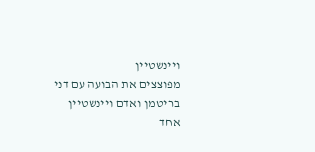ויינשטיין
מפוצצים את הבועה עם דני בריטמן ואדם ויינשטיין
אחד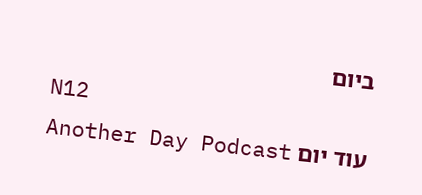ביום
N12
עוד יום Another Day Podcast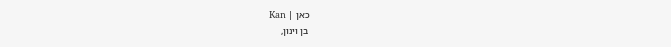כאן | Kan
בן וינון,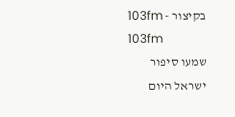בקיצור - 103fm
103fm
שמעו סיפור
ישראל היום